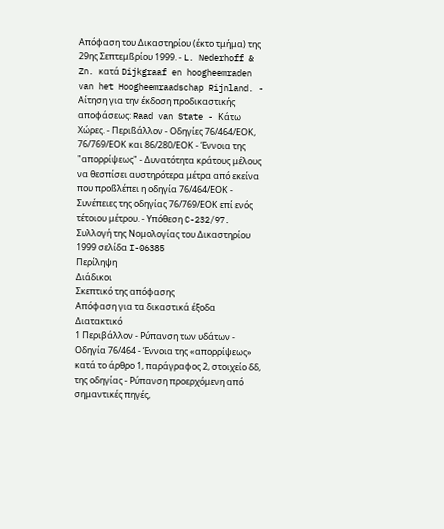Απόφαση του Δικαστηρίου (έκτο τμήμα) της 29ης Σεπτεμßρίου 1999. - L. Nederhoff & Zn. κατά Dijkgraaf en hoogheemraden van het Hoogheemraadschap Rijnland. - Αίτηση για την έκδοση προδικαστικής αποφάσεως: Raad van State - Κάτω Χώρες. - Περιßάλλον - Οδηγίες 76/464/ΕΟΚ, 76/769/ΕΟΚ και 86/280/ΕΟΚ - Έννοια της "απορρίψεως" - Δυνατότητα κράτους μέλους να θεσπίσει αυστηρότερα μέτρα από εκείνα που προßλέπει η οδηγία 76/464/ΕΟΚ - Συνέπειες της οδηγίας 76/769/ΕΟΚ επί ενός τέτοιου μέτρου. - Υπόθεση C-232/97.
Συλλογή της Νομολογίας του Δικαστηρίου 1999 σελίδα I-06385
Περίληψη
Διάδικοι
Σκεπτικό της απόφασης
Απόφαση για τα δικαστικά έξοδα
Διατακτικό
1 Περιβάλλον - Ρύπανση των υδάτων - Οδηγία 76/464 - Έννοια της «απορρίψεως» κατά το άρθρο 1, παράγραφος 2, στοιχείο δδ, της οδηγίας - Ρύπανση προερχόμενη από σημαντικές πηγές,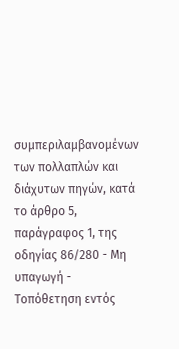συμπεριλαμβανομένων των πολλαπλών και διάχυτων πηγών, κατά το άρθρο 5, παράγραφος 1, της οδηγίας 86/280 - Μη υπαγωγή - Τοπόθετηση εντός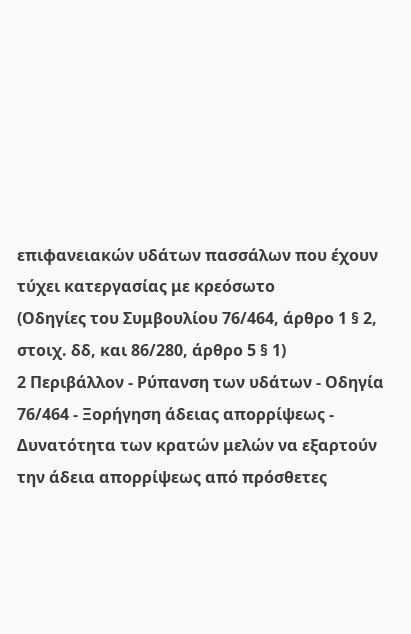επιφανειακών υδάτων πασσάλων που έχουν τύχει κατεργασίας με κρεόσωτο
(Οδηγίες του Συμβουλίου 76/464, άρθρο 1 § 2, στοιχ. δδ, και 86/280, άρθρο 5 § 1)
2 Περιβάλλον - Ρύπανση των υδάτων - Οδηγία 76/464 - Ξορήγηση άδειας απορρίψεως - Δυνατότητα των κρατών μελών να εξαρτούν την άδεια απορρίψεως από πρόσθετες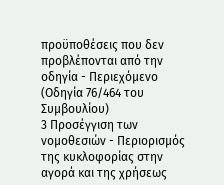προϋποθέσεις που δεν προβλέπονται από την οδηγία - Περιεχόμενο
(Οδηγία 76/464 του Συμβουλίου)
3 Προσέγγιση των νομοθεσιών - Περιορισμός της κυκλοφορίας στην αγορά και της χρήσεως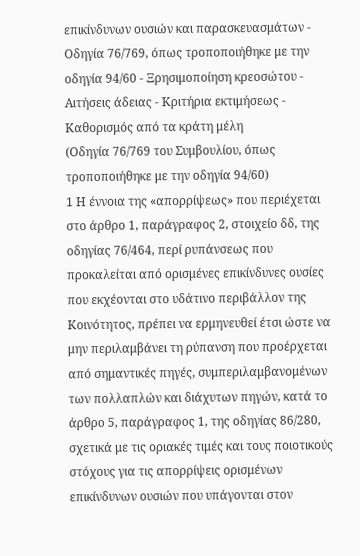επικίνδυνων ουσιών και παρασκευασμάτων - Οδηγία 76/769, όπως τροποποιήθηκε με την οδηγία 94/60 - Ξρησιμοποίηση κρεοσώτου - Αιτήσεις άδειας - Κριτήρια εκτιμήσεως - Καθορισμός από τα κράτη μέλη
(Οδηγία 76/769 του Συμβουλίου, όπως τροποποιήθηκε με την οδηγία 94/60)
1 Η έννοια της «απορρίψεως» που περιέχεται στο άρθρο 1, παράγραφος 2, στοιχείο δδ, της οδηγίας 76/464, περί ρυπάνσεως που προκαλείται από ορισμένες επικίνδυνες ουσίες που εκχέονται στο υδάτινο περιβάλλον της Κοινότητος, πρέπει να ερμηνευθεί έτσι ώστε να μην περιλαμβάνει τη ρύπανση που προέρχεται από σημαντικές πηγές, συμπεριλαμβανομένων των πολλαπλών και διάχυτων πηγών, κατά το άρθρο 5, παράγραφος 1, της οδηγίας 86/280, σχετικά με τις οριακές τιμές και τους ποιοτικούς στόχους για τις απορρίψεις ορισμένων επικίνδυνων ουσιών που υπάγονται στον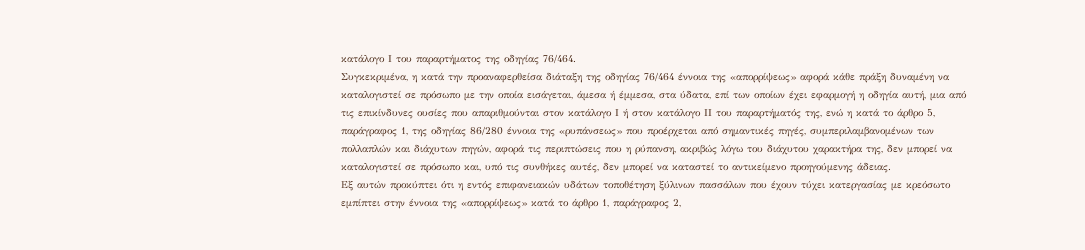κατάλογο Ι του παραρτήματος της οδηγίας 76/464.
Συγκεκριμένα, η κατά την προαναφερθείσα διάταξη της οδηγίας 76/464 έννοια της «απορρίψεως» αφορά κάθε πράξη δυναμένη να καταλογιστεί σε πρόσωπο με την οποία εισάγεται, άμεσα ή έμμεσα, στα ύδατα, επί των οποίων έχει εφαρμογή η οδηγία αυτή, μια από τις επικίνδυνες ουσίες που απαριθμούνται στον κατάλογο Ι ή στον κατάλογο ΙΙ του παραρτήματός της, ενώ η κατά το άρθρο 5, παράγραφος 1, της οδηγίας 86/280 έννοια της «ρυπάνσεως» που προέρχεται από σημαντικές πηγές, συμπεριλαμβανομένων των πολλαπλών και διάχυτων πηγών, αφορά τις περιπτώσεις που η ρύπανση, ακριβώς λόγω του διάχυτου χαρακτήρα της, δεν μπορεί να καταλογιστεί σε πρόσωπο και, υπό τις συνθήκες αυτές, δεν μπορεί να καταστεί το αντικείμενο προηγούμενης άδειας.
Εξ αυτών προκύπτει ότι η εντός επιφανειακών υδάτων τοποθέτηση ξύλινων πασσάλων που έχουν τύχει κατεργασίας με κρεόσωτο εμπίπτει στην έννοια της «απορρίψεως» κατά το άρθρο 1, παράγραφος 2,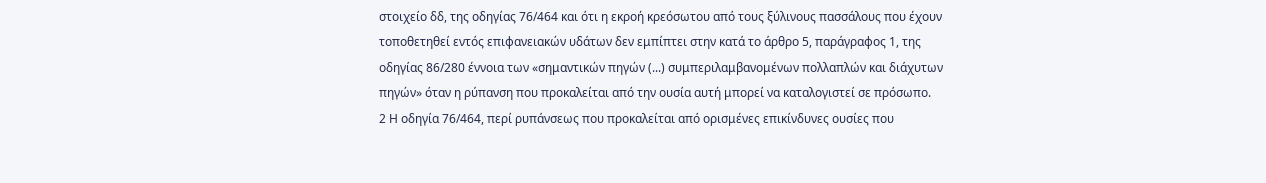στοιχείο δδ, της οδηγίας 76/464 και ότι η εκροή κρεόσωτου από τους ξύλινους πασσάλους που έχουν τοποθετηθεί εντός επιφανειακών υδάτων δεν εμπίπτει στην κατά το άρθρο 5, παράγραφος 1, της οδηγίας 86/280 έννοια των «σημαντικών πηγών (...) συμπεριλαμβανομένων πολλαπλών και διάχυτων πηγών» όταν η ρύπανση που προκαλείται από την ουσία αυτή μπορεί να καταλογιστεί σε πρόσωπο.
2 Η οδηγία 76/464, περί ρυπάνσεως που προκαλείται από ορισμένες επικίνδυνες ουσίες που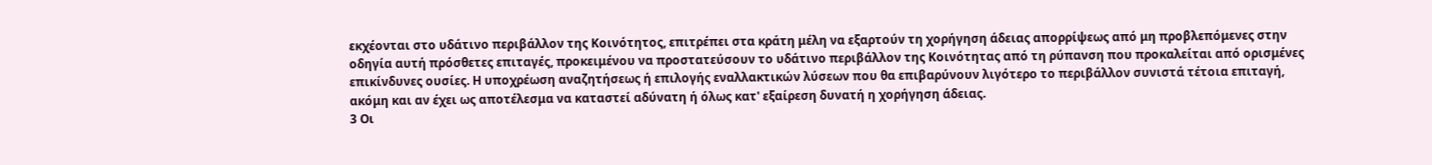εκχέονται στο υδάτινο περιβάλλον της Κοινότητος, επιτρέπει στα κράτη μέλη να εξαρτούν τη χορήγηση άδειας απορρίψεως από μη προβλεπόμενες στην οδηγία αυτή πρόσθετες επιταγές, προκειμένου να προστατεύσουν το υδάτινο περιβάλλον της Κοινότητας από τη ρύπανση που προκαλείται από ορισμένες επικίνδυνες ουσίες. Η υποχρέωση αναζητήσεως ή επιλογής εναλλακτικών λύσεων που θα επιβαρύνουν λιγότερο το περιβάλλον συνιστά τέτοια επιταγή, ακόμη και αν έχει ως αποτέλεσμα να καταστεί αδύνατη ή όλως κατ' εξαίρεση δυνατή η χορήγηση άδειας.
3 Οι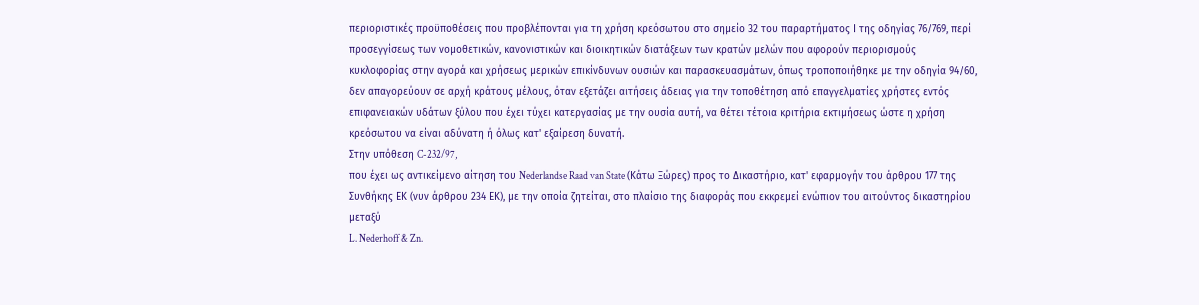περιοριστικές προϋποθέσεις που προβλέπονται για τη χρήση κρεόσωτου στο σημείο 32 του παραρτήματος Ι της οδηγίας 76/769, περί προσεγγίσεως των νομοθετικών, κανονιστικών και διοικητικών διατάξεων των κρατών μελών που αφορούν περιορισμούς κυκλοφορίας στην αγορά και χρήσεως μερικών επικίνδυνων ουσιών και παρασκευασμάτων, όπως τροποποιήθηκε με την οδηγία 94/60, δεν απαγορεύουν σε αρχή κράτους μέλους, όταν εξετάζει αιτήσεις άδειας για την τοποθέτηση από επαγγελματίες χρήστες εντός επιφανειακών υδάτων ξύλου που έχει τύχει κατεργασίας με την ουσία αυτή, να θέτει τέτοια κριτήρια εκτιμήσεως ώστε η χρήση κρεόσωτου να είναι αδύνατη ή όλως κατ' εξαίρεση δυνατή.
Στην υπόθεση C-232/97,
που έχει ως αντικείμενο αίτηση του Nederlandse Raad van State (Κάτω Ξώρες) προς το Δικαστήριο, κατ' εφαρμογήν του άρθρου 177 της Συνθήκης ΕΚ (νυν άρθρου 234 ΕΚ), με την οποία ζητείται, στο πλαίσιο της διαφοράς που εκκρεμεί ενώπιον του αιτούντος δικαστηρίου μεταξύ
L. Nederhoff & Zn.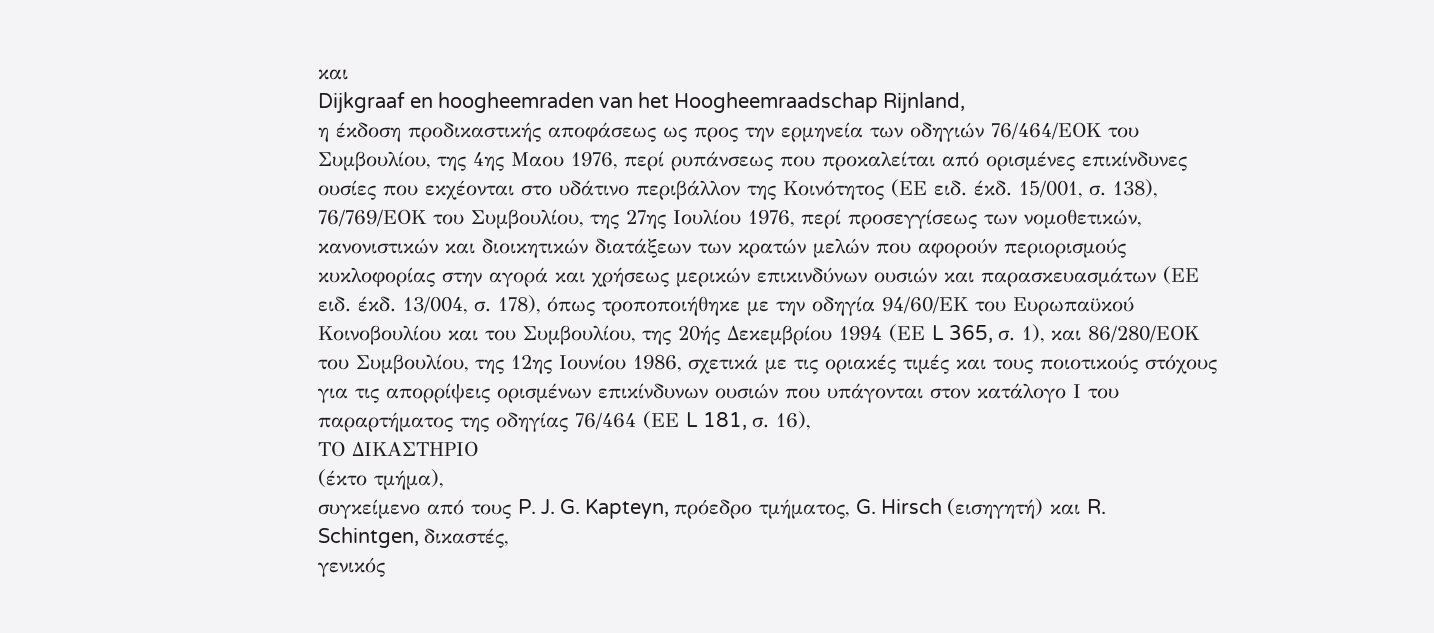και
Dijkgraaf en hoogheemraden van het Hoogheemraadschap Rijnland,
η έκδοση προδικαστικής αποφάσεως ως προς την ερμηνεία των οδηγιών 76/464/ΕΟΚ του Συμβουλίου, της 4ης Μαου 1976, περί ρυπάνσεως που προκαλείται από ορισμένες επικίνδυνες ουσίες που εκχέονται στο υδάτινο περιβάλλον της Κοινότητος (ΕΕ ειδ. έκδ. 15/001, σ. 138), 76/769/ΕΟΚ του Συμβουλίου, της 27ης Ιουλίου 1976, περί προσεγγίσεως των νομοθετικών, κανονιστικών και διοικητικών διατάξεων των κρατών μελών που αφορούν περιορισμούς κυκλοφορίας στην αγορά και χρήσεως μερικών επικινδύνων ουσιών και παρασκευασμάτων (ΕΕ ειδ. έκδ. 13/004, σ. 178), όπως τροποποιήθηκε με την οδηγία 94/60/ΕΚ του Ευρωπαϋκού Κοινοβουλίου και του Συμβουλίου, της 20ής Δεκεμβρίου 1994 (ΕΕ L 365, σ. 1), και 86/280/ΕΟΚ του Συμβουλίου, της 12ης Ιουνίου 1986, σχετικά με τις οριακές τιμές και τους ποιοτικούς στόχους για τις απορρίψεις ορισμένων επικίνδυνων ουσιών που υπάγονται στον κατάλογο Ι του παραρτήματος της οδηγίας 76/464 (ΕΕ L 181, σ. 16),
ΤΟ ΔΙΚΑΣΤΗΡΙΟ
(έκτο τμήμα),
συγκείμενο από τους P. J. G. Kapteyn, πρόεδρο τμήματος, G. Hirsch (εισηγητή) και R. Schintgen, δικαστές,
γενικός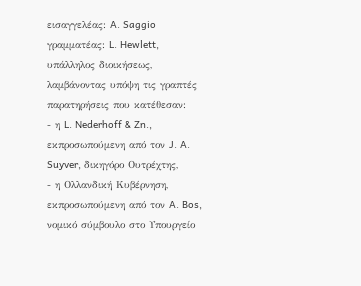εισαγγελέας: A. Saggio
γραμματέας: L. Hewlett, υπάλληλος διοικήσεως,
λαμβάνοντας υπόψη τις γραπτές παρατηρήσεις που κατέθεσαν:
- η L. Nederhoff & Zn., εκπροσωπούμενη από τον J. A. Suyver, δικηγόρο Ουτρέχτης,
- η Ολλανδική Κυβέρνηση, εκπροσωπούμενη από τον A. Bos, νομικό σύμβουλο στο Υπουργείο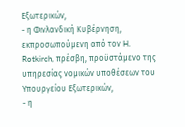Εξωτερικών,
- η Φινλανδική Κυβέρνηση, εκπροσωπούμενη από τον H. Rotkirch, πρέσβη, προϋστάμενο της υπηρεσίας νομικών υποθέσεων του Υπουργείου Εξωτερικών,
- η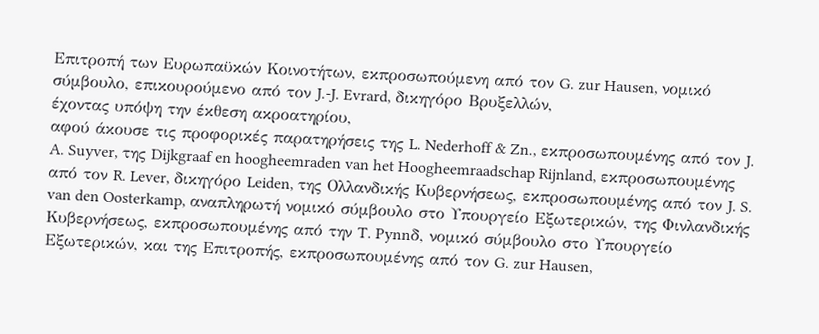Επιτροπή των Ευρωπαϋκών Κοινοτήτων, εκπροσωπούμενη από τον G. zur Hausen, νομικό σύμβουλο, επικουρούμενο από τον J.-J. Evrard, δικηγόρο Βρυξελλών,
έχοντας υπόψη την έκθεση ακροατηρίου,
αφού άκουσε τις προφορικές παρατηρήσεις της L. Nederhoff & Zn., εκπροσωπουμένης από τον J. A. Suyver, της Dijkgraaf en hoogheemraden van het Hoogheemraadschap Rijnland, εκπροσωπουμένης από τον R. Lever, δικηγόρο Leiden, της Ολλανδικής Κυβερνήσεως, εκπροσωπουμένης από τον J. S. van den Oosterkamp, αναπληρωτή νομικό σύμβουλο στο Υπουργείο Εξωτερικών, της Φινλανδικής Κυβερνήσεως, εκπροσωπουμένης από την T. Pynnδ, νομικό σύμβουλο στο Υπουργείο Εξωτερικών, και της Επιτροπής, εκπροσωπουμένης από τον G. zur Hausen,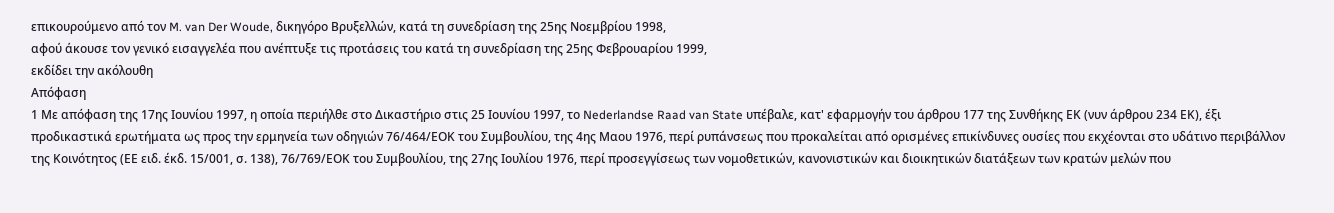επικουρούμενο από τον M. van Der Woude, δικηγόρο Βρυξελλών, κατά τη συνεδρίαση της 25ης Νοεμβρίου 1998,
αφού άκουσε τον γενικό εισαγγελέα που ανέπτυξε τις προτάσεις του κατά τη συνεδρίαση της 25ης Φεβρουαρίου 1999,
εκδίδει την ακόλουθη
Απόφαση
1 Με απόφαση της 17ης Ιουνίου 1997, η οποία περιήλθε στο Δικαστήριο στις 25 Ιουνίου 1997, το Nederlandse Raad van State υπέβαλε, κατ' εφαρμογήν του άρθρου 177 της Συνθήκης ΕΚ (νυν άρθρου 234 ΕΚ), έξι προδικαστικά ερωτήματα ως προς την ερμηνεία των οδηγιών 76/464/ΕΟΚ του Συμβουλίου, της 4ης Μαου 1976, περί ρυπάνσεως που προκαλείται από ορισμένες επικίνδυνες ουσίες που εκχέονται στο υδάτινο περιβάλλον της Κοινότητος (ΕΕ ειδ. έκδ. 15/001, σ. 138), 76/769/ΕΟΚ του Συμβουλίου, της 27ης Ιουλίου 1976, περί προσεγγίσεως των νομοθετικών, κανονιστικών και διοικητικών διατάξεων των κρατών μελών που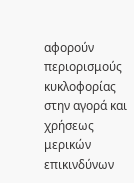αφορούν περιορισμούς κυκλοφορίας στην αγορά και χρήσεως μερικών επικινδύνων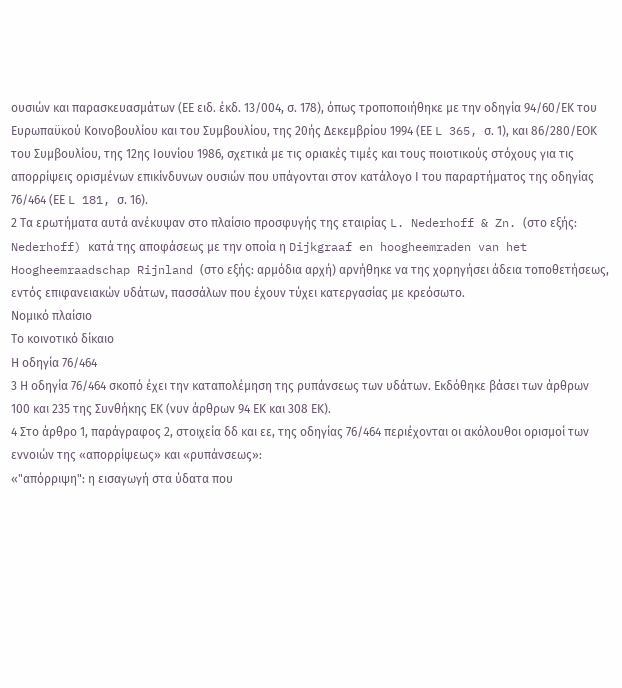ουσιών και παρασκευασμάτων (ΕΕ ειδ. έκδ. 13/004, σ. 178), όπως τροποποιήθηκε με την οδηγία 94/60/ΕΚ του Ευρωπαϋκού Κοινοβουλίου και του Συμβουλίου, της 20ής Δεκεμβρίου 1994 (ΕΕ L 365, σ. 1), και 86/280/ΕΟΚ του Συμβουλίου, της 12ης Ιουνίου 1986, σχετικά με τις οριακές τιμές και τους ποιοτικούς στόχους για τις απορρίψεις ορισμένων επικίνδυνων ουσιών που υπάγονται στον κατάλογο Ι του παραρτήματος της οδηγίας 76/464 (ΕΕ L 181, σ. 16).
2 Τα ερωτήματα αυτά ανέκυψαν στο πλαίσιο προσφυγής της εταιρίας L. Nederhoff & Zn. (στο εξής: Nederhoff) κατά της αποφάσεως με την οποία η Dijkgraaf en hoogheemraden van het Hoogheemraadschap Rijnland (στο εξής: αρμόδια αρχή) αρνήθηκε να της χορηγήσει άδεια τοποθετήσεως, εντός επιφανειακών υδάτων, πασσάλων που έχουν τύχει κατεργασίας με κρεόσωτο.
Νομικό πλαίσιο
Το κοινοτικό δίκαιο
Η οδηγία 76/464
3 Η οδηγία 76/464 σκοπό έχει την καταπολέμηση της ρυπάνσεως των υδάτων. Εκδόθηκε βάσει των άρθρων 100 και 235 της Συνθήκης ΕΚ (νυν άρθρων 94 ΕΚ και 308 ΕΚ).
4 Στο άρθρο 1, παράγραφος 2, στοιχεία δδ και εε, της οδηγίας 76/464 περιέχονται οι ακόλουθοι ορισμοί των εννοιών της «απορρίψεως» και «ρυπάνσεως»:
«"απόρριψη": η εισαγωγή στα ύδατα που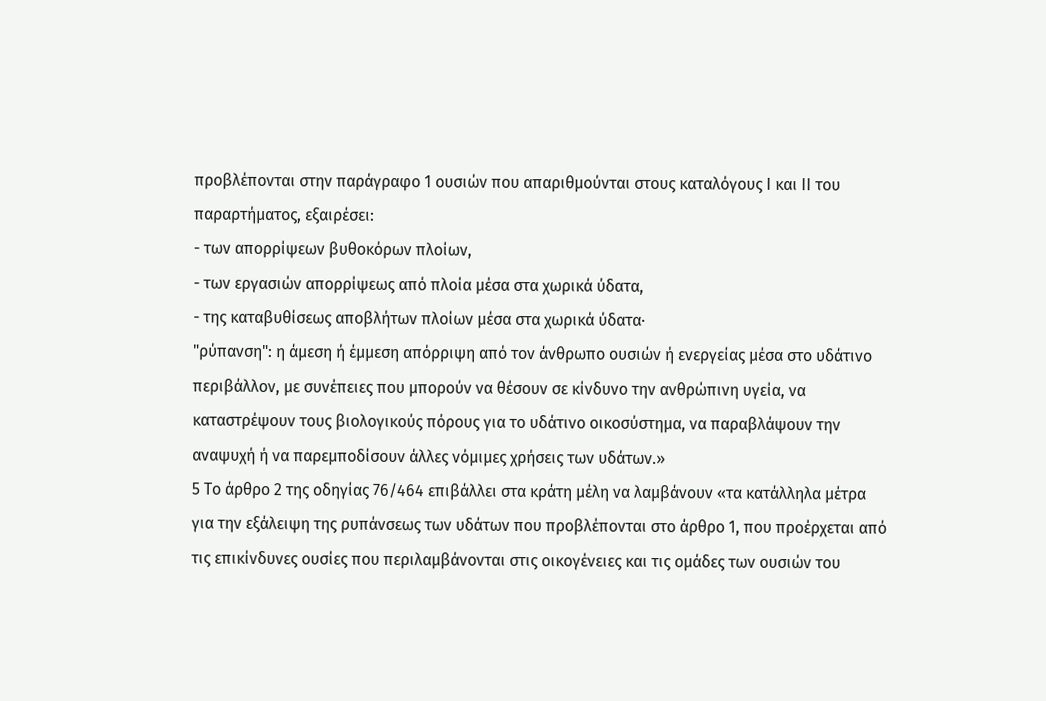προβλέπονται στην παράγραφο 1 ουσιών που απαριθμούνται στους καταλόγους Ι και ΙΙ του παραρτήματος, εξαιρέσει:
- των απορρίψεων βυθοκόρων πλοίων,
- των εργασιών απορρίψεως από πλοία μέσα στα χωρικά ύδατα,
- της καταβυθίσεως αποβλήτων πλοίων μέσα στα χωρικά ύδατα·
"ρύπανση": η άμεση ή έμμεση απόρριψη από τον άνθρωπο ουσιών ή ενεργείας μέσα στο υδάτινο περιβάλλον, με συνέπειες που μπορούν να θέσουν σε κίνδυνο την ανθρώπινη υγεία, να καταστρέψουν τους βιολογικούς πόρους για το υδάτινο οικοσύστημα, να παραβλάψουν την αναψυχή ή να παρεμποδίσουν άλλες νόμιμες χρήσεις των υδάτων.»
5 Το άρθρο 2 της οδηγίας 76/464 επιβάλλει στα κράτη μέλη να λαμβάνουν «τα κατάλληλα μέτρα για την εξάλειψη της ρυπάνσεως των υδάτων που προβλέπονται στο άρθρο 1, που προέρχεται από τις επικίνδυνες ουσίες που περιλαμβάνονται στις οικογένειες και τις ομάδες των ουσιών του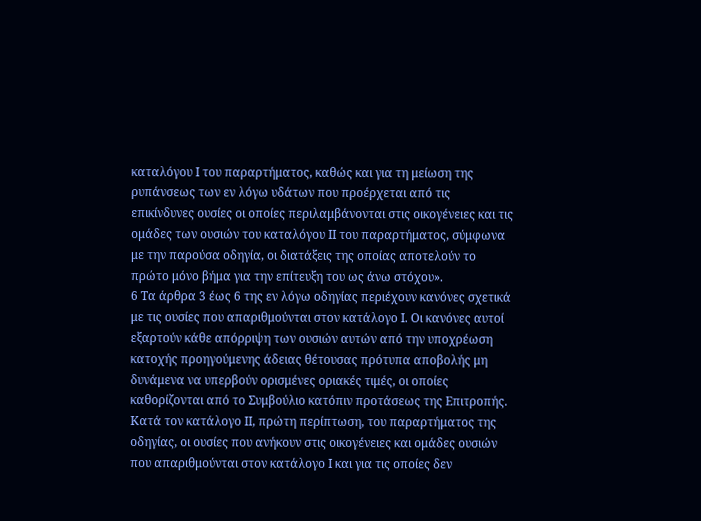καταλόγου Ι του παραρτήματος, καθώς και για τη μείωση της ρυπάνσεως των εν λόγω υδάτων που προέρχεται από τις επικίνδυνες ουσίες οι οποίες περιλαμβάνονται στις οικογένειες και τις ομάδες των ουσιών του καταλόγου ΙΙ του παραρτήματος, σύμφωνα με την παρούσα οδηγία, οι διατάξεις της οποίας αποτελούν το πρώτο μόνο βήμα για την επίτευξη του ως άνω στόχου».
6 Τα άρθρα 3 έως 6 της εν λόγω οδηγίας περιέχουν κανόνες σχετικά με τις ουσίες που απαριθμούνται στον κατάλογο Ι. Οι κανόνες αυτοί εξαρτούν κάθε απόρριψη των ουσιών αυτών από την υποχρέωση κατοχής προηγούμενης άδειας θέτουσας πρότυπα αποβολής μη δυνάμενα να υπερβούν ορισμένες οριακές τιμές, οι οποίες καθορίζονται από το Συμβούλιο κατόπιν προτάσεως της Επιτροπής. Κατά τον κατάλογο ΙΙ, πρώτη περίπτωση, του παραρτήματος της οδηγίας, οι ουσίες που ανήκουν στις οικογένειες και ομάδες ουσιών που απαριθμούνται στον κατάλογο Ι και για τις οποίες δεν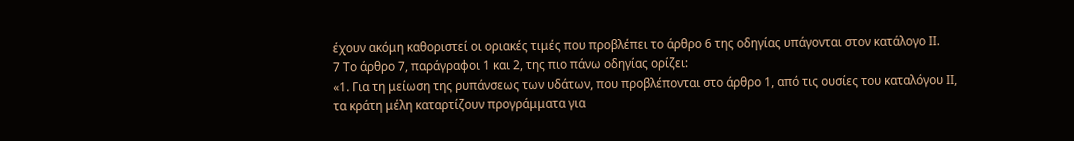έχουν ακόμη καθοριστεί οι οριακές τιμές που προβλέπει το άρθρο 6 της οδηγίας υπάγονται στον κατάλογο ΙΙ.
7 Το άρθρο 7, παράγραφοι 1 και 2, της πιο πάνω οδηγίας ορίζει:
«1. Για τη μείωση της ρυπάνσεως των υδάτων, που προβλέπονται στο άρθρο 1, από τις ουσίες του καταλόγου ΙΙ, τα κράτη μέλη καταρτίζουν προγράμματα για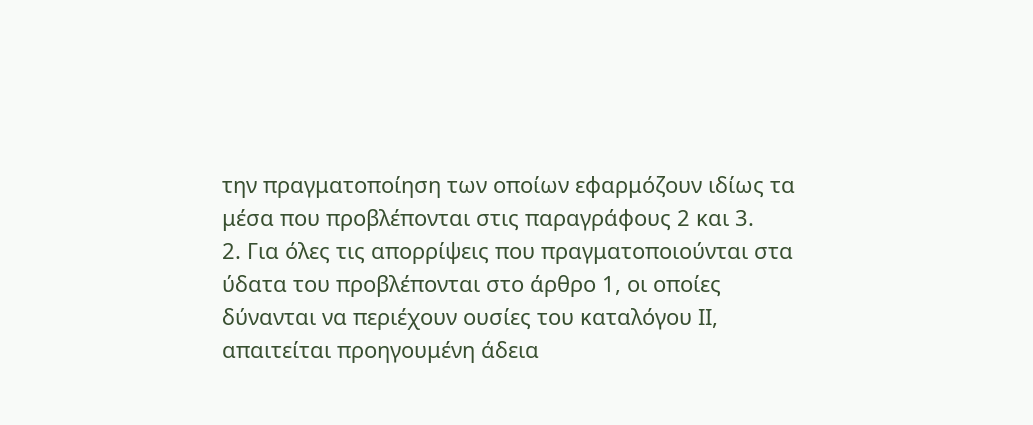την πραγματοποίηση των οποίων εφαρμόζουν ιδίως τα μέσα που προβλέπονται στις παραγράφους 2 και 3.
2. Για όλες τις απορρίψεις που πραγματοποιούνται στα ύδατα του προβλέπονται στο άρθρο 1, οι οποίες δύνανται να περιέχουν ουσίες του καταλόγου ΙΙ, απαιτείται προηγουμένη άδεια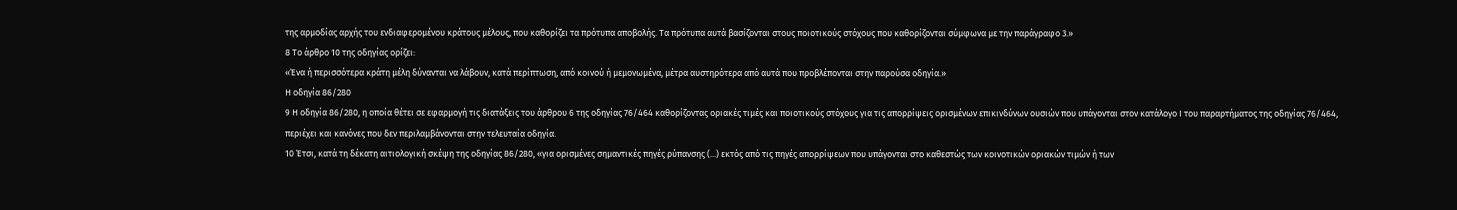της αρμοδίας αρχής του ενδιαφερομένου κράτους μέλους, που καθορίζει τα πρότυπα αποβολής. Τα πρότυπα αυτά βασίζονται στους ποιοτικούς στόχους που καθορίζονται σύμφωνα με την παράγραφο 3.»
8 Το άρθρο 10 της οδηγίας ορίζει:
«Ένα ή περισσότερα κράτη μέλη δύνανται να λάβουν, κατά περίπτωση, από κοινού ή μεμονωμένα, μέτρα αυστηρότερα από αυτά που προβλέπονται στην παρούσα οδηγία.»
Η οδηγία 86/280
9 Η οδηγία 86/280, η οποία θέτει σε εφαρμογή τις διατάξεις του άρθρου 6 της οδηγίας 76/464 καθορίζοντας οριακές τιμές και ποιοτικούς στόχους για τις απορρίψεις ορισμένων επικινδύνων ουσιών που υπάγονται στον κατάλογο Ι του παραρτήματος της οδηγίας 76/464, περιέχει και κανόνες που δεν περιλαμβάνονται στην τελευταία οδηγία.
10 Έτσι, κατά τη δέκατη αιτιολογική σκέψη της οδηγίας 86/280, «για ορισμένες σημαντικές πηγές ρύπανσης (...) εκτός από τις πηγές απορρίψεων που υπάγονται στο καθεστώς των κοινοτικών οριακών τιμών ή των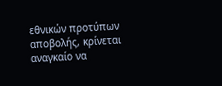εθνικών προτύπων αποβολής, κρίνεται αναγκαίο να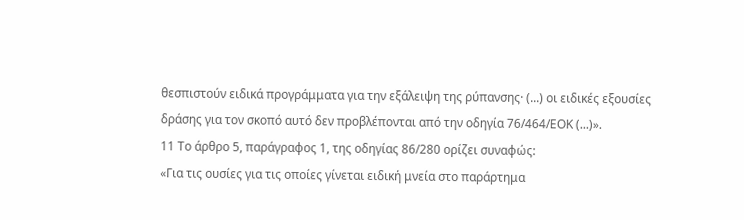θεσπιστούν ειδικά προγράμματα για την εξάλειψη της ρύπανσης· (...) οι ειδικές εξουσίες δράσης για τον σκοπό αυτό δεν προβλέπονται από την οδηγία 76/464/ΕΟΚ (...)».
11 Το άρθρο 5, παράγραφος 1, της οδηγίας 86/280 ορίζει συναφώς:
«Για τις ουσίες για τις οποίες γίνεται ειδική μνεία στο παράρτημα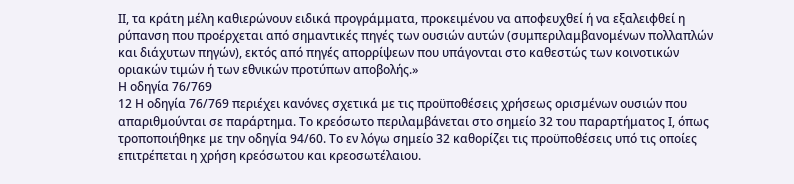ΙΙ, τα κράτη μέλη καθιερώνουν ειδικά προγράμματα, προκειμένου να αποφευχθεί ή να εξαλειφθεί η ρύπανση που προέρχεται από σημαντικές πηγές των ουσιών αυτών (συμπεριλαμβανομένων πολλαπλών και διάχυτων πηγών), εκτός από πηγές απορρίψεων που υπάγονται στο καθεστώς των κοινοτικών οριακών τιμών ή των εθνικών προτύπων αποβολής.»
Η οδηγία 76/769
12 Η οδηγία 76/769 περιέχει κανόνες σχετικά με τις προϋποθέσεις χρήσεως ορισμένων ουσιών που απαριθμούνται σε παράρτημα. Το κρεόσωτο περιλαμβάνεται στο σημείο 32 του παραρτήματος Ι, όπως τροποποιήθηκε με την οδηγία 94/60. Το εν λόγω σημείο 32 καθορίζει τις προϋποθέσεις υπό τις οποίες επιτρέπεται η χρήση κρεόσωτου και κρεοσωτέλαιου.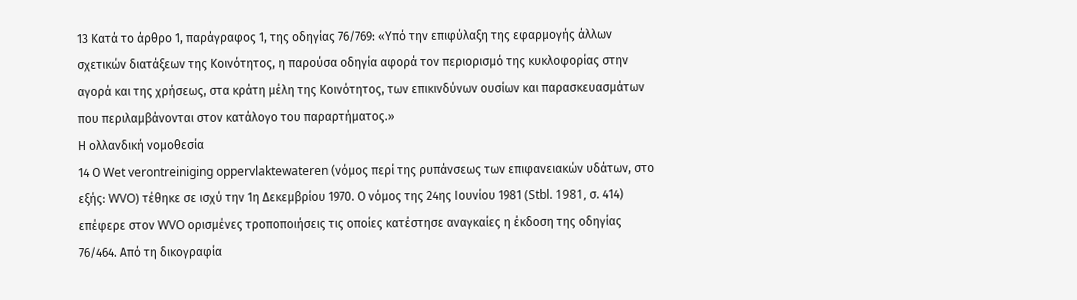13 Κατά το άρθρο 1, παράγραφος 1, της οδηγίας 76/769: «Υπό την επιφύλαξη της εφαρμογής άλλων σχετικών διατάξεων της Κοινότητος, η παρούσα οδηγία αφορά τον περιορισμό της κυκλοφορίας στην αγορά και της χρήσεως, στα κράτη μέλη της Κοινότητος, των επικινδύνων ουσίων και παρασκευασμάτων που περιλαμβάνονται στον κατάλογο του παραρτήματος.»
Η ολλανδική νομοθεσία
14 Ο Wet verontreiniging oppervlaktewateren (νόμος περί της ρυπάνσεως των επιφανειακών υδάτων, στο εξής: WVO) τέθηκε σε ισχύ την 1η Δεκεμβρίου 1970. Ο νόμος της 24ης Ιουνίου 1981 (Stbl. 1981, σ. 414) επέφερε στον WVO ορισμένες τροποποιήσεις τις οποίες κατέστησε αναγκαίες η έκδοση της οδηγίας 76/464. Από τη δικογραφία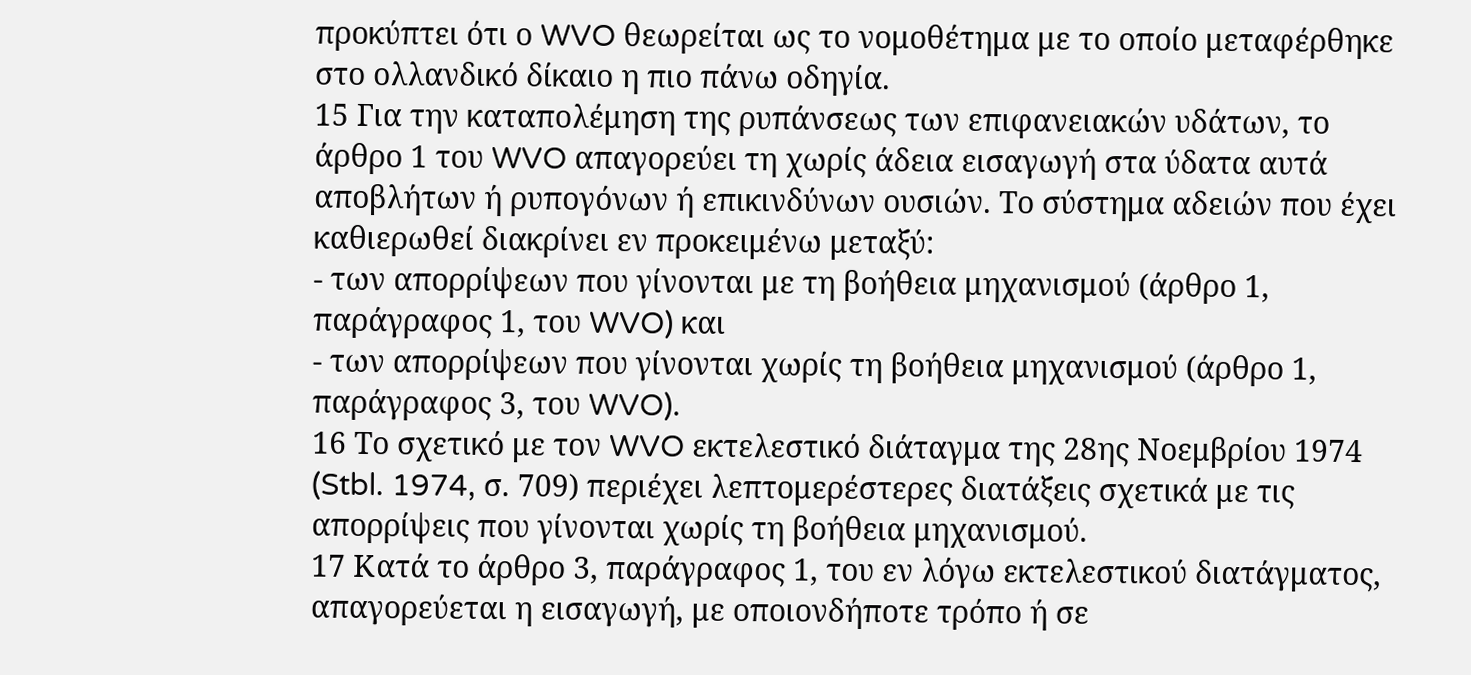προκύπτει ότι ο WVO θεωρείται ως το νομοθέτημα με το οποίο μεταφέρθηκε στο ολλανδικό δίκαιο η πιο πάνω οδηγία.
15 Για την καταπολέμηση της ρυπάνσεως των επιφανειακών υδάτων, το άρθρο 1 του WVO απαγορεύει τη χωρίς άδεια εισαγωγή στα ύδατα αυτά αποβλήτων ή ρυπογόνων ή επικινδύνων ουσιών. Το σύστημα αδειών που έχει καθιερωθεί διακρίνει εν προκειμένω μεταξύ:
- των απορρίψεων που γίνονται με τη βοήθεια μηχανισμού (άρθρο 1, παράγραφος 1, του WVO) και
- των απορρίψεων που γίνονται χωρίς τη βοήθεια μηχανισμού (άρθρο 1, παράγραφος 3, του WVO).
16 Το σχετικό με τον WVO εκτελεστικό διάταγμα της 28ης Νοεμβρίου 1974 (Stbl. 1974, σ. 709) περιέχει λεπτομερέστερες διατάξεις σχετικά με τις απορρίψεις που γίνονται χωρίς τη βοήθεια μηχανισμού.
17 Κατά το άρθρο 3, παράγραφος 1, του εν λόγω εκτελεστικού διατάγματος, απαγορεύεται η εισαγωγή, με οποιονδήποτε τρόπο ή σε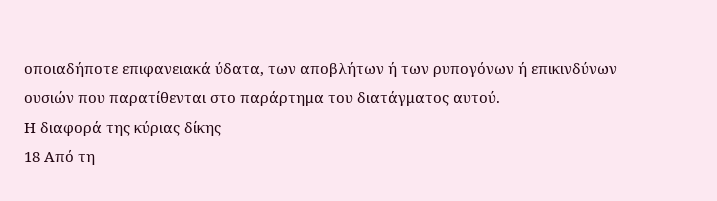οποιαδήποτε επιφανειακά ύδατα, των αποβλήτων ή των ρυπογόνων ή επικινδύνων ουσιών που παρατίθενται στο παράρτημα του διατάγματος αυτού.
Η διαφορά της κύριας δίκης
18 Από τη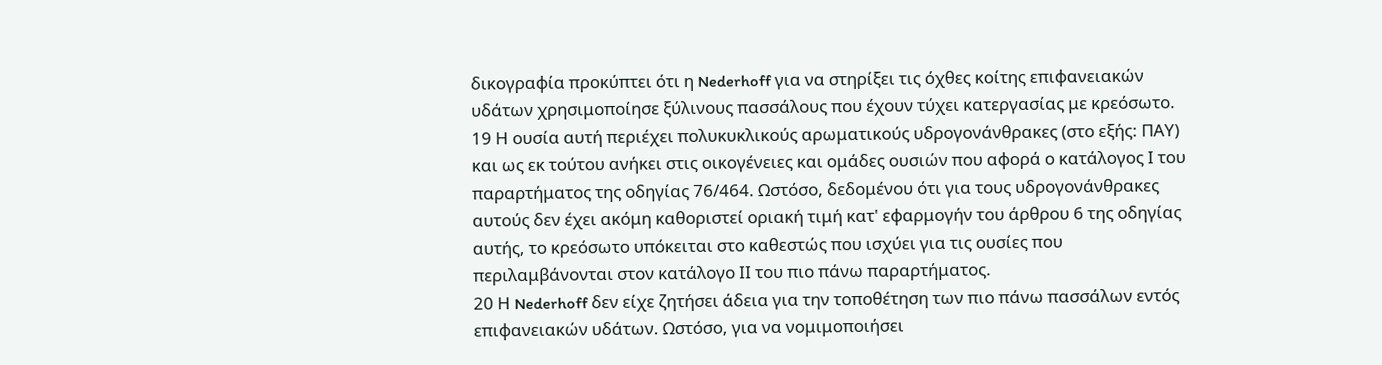δικογραφία προκύπτει ότι η Nederhoff για να στηρίξει τις όχθες κοίτης επιφανειακών υδάτων χρησιμοποίησε ξύλινους πασσάλους που έχουν τύχει κατεργασίας με κρεόσωτο.
19 Η ουσία αυτή περιέχει πολυκυκλικούς αρωματικούς υδρογονάνθρακες (στο εξής: ΠΑΥ) και ως εκ τούτου ανήκει στις οικογένειες και ομάδες ουσιών που αφορά ο κατάλογος Ι του παραρτήματος της οδηγίας 76/464. Ωστόσο, δεδομένου ότι για τους υδρογονάνθρακες αυτούς δεν έχει ακόμη καθοριστεί οριακή τιμή κατ' εφαρμογήν του άρθρου 6 της οδηγίας αυτής, το κρεόσωτο υπόκειται στο καθεστώς που ισχύει για τις ουσίες που περιλαμβάνονται στον κατάλογο ΙΙ του πιο πάνω παραρτήματος.
20 Η Nederhoff δεν είχε ζητήσει άδεια για την τοποθέτηση των πιο πάνω πασσάλων εντός επιφανειακών υδάτων. Ωστόσο, για να νομιμοποιήσει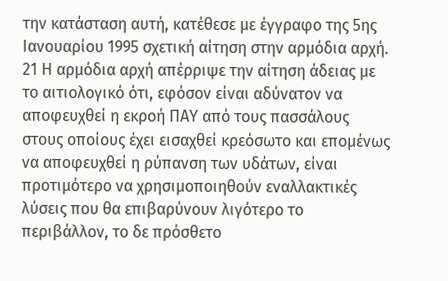την κατάσταση αυτή, κατέθεσε με έγγραφο της 5ης Ιανουαρίου 1995 σχετική αίτηση στην αρμόδια αρχή.
21 Η αρμόδια αρχή απέρριψε την αίτηση άδειας με το αιτιολογικό ότι, εφόσον είναι αδύνατον να αποφευχθεί η εκροή ΠΑΥ από τους πασσάλους στους οποίους έχει εισαχθεί κρεόσωτο και επομένως να αποφευχθεί η ρύπανση των υδάτων, είναι προτιμότερο να χρησιμοποιηθούν εναλλακτικές λύσεις που θα επιβαρύνουν λιγότερο το περιβάλλον, το δε πρόσθετο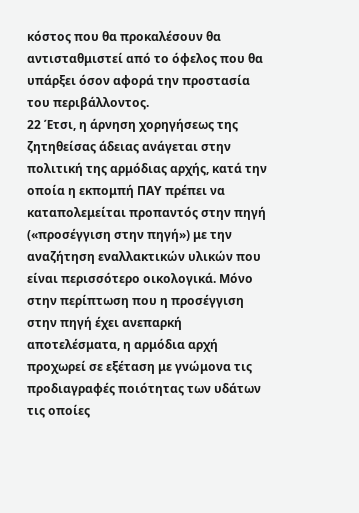κόστος που θα προκαλέσουν θα αντισταθμιστεί από το όφελος που θα υπάρξει όσον αφορά την προστασία του περιβάλλοντος.
22 Έτσι, η άρνηση χορηγήσεως της ζητηθείσας άδειας ανάγεται στην πολιτική της αρμόδιας αρχής, κατά την οποία η εκπομπή ΠΑΥ πρέπει να καταπολεμείται προπαντός στην πηγή («προσέγγιση στην πηγή») με την αναζήτηση εναλλακτικών υλικών που είναι περισσότερο οικολογικά. Μόνο στην περίπτωση που η προσέγγιση στην πηγή έχει ανεπαρκή αποτελέσματα, η αρμόδια αρχή προχωρεί σε εξέταση με γνώμονα τις προδιαγραφές ποιότητας των υδάτων τις οποίες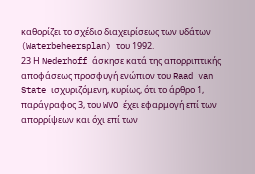καθορίζει το σχέδιο διαχειρίσεως των υδάτων (Waterbeheersplan) του 1992.
23 Η Nederhoff άσκησε κατά της απορριπτικής αποφάσεως προσφυγή ενώπιον του Raad van State ισχυριζόμενη, κυρίως, ότι το άρθρο 1, παράγραφος 3, του WVO έχει εφαρμογή επί των απορρίψεων και όχι επί των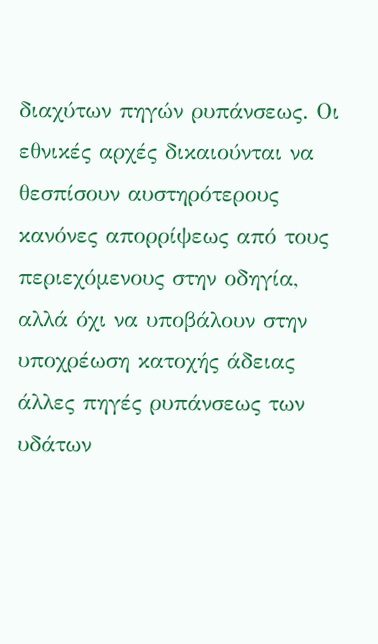διαχύτων πηγών ρυπάνσεως. Οι εθνικές αρχές δικαιούνται να θεσπίσουν αυστηρότερους κανόνες απορρίψεως από τους περιεχόμενους στην οδηγία, αλλά όχι να υποβάλουν στην υποχρέωση κατοχής άδειας άλλες πηγές ρυπάνσεως των υδάτων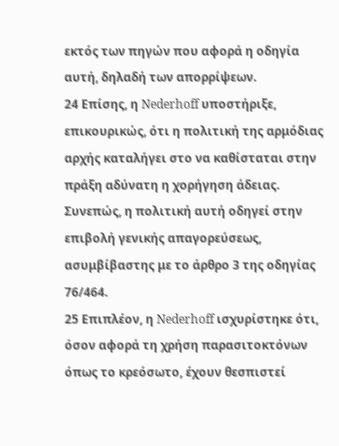εκτός των πηγών που αφορά η οδηγία αυτή, δηλαδή των απορρίψεων.
24 Επίσης, η Nederhoff υποστήριξε, επικουρικώς, ότι η πολιτική της αρμόδιας αρχής καταλήγει στο να καθίσταται στην πράξη αδύνατη η χορήγηση άδειας. Συνεπώς, η πολιτική αυτή οδηγεί στην επιβολή γενικής απαγορεύσεως, ασυμβίβαστης με το άρθρο 3 της οδηγίας 76/464.
25 Επιπλέον, η Nederhoff ισχυρίστηκε ότι, όσον αφορά τη χρήση παρασιτοκτόνων όπως το κρεόσωτο, έχουν θεσπιστεί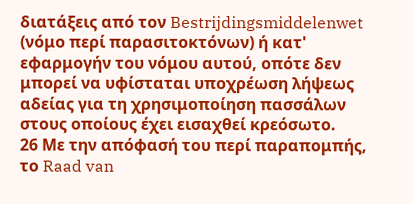διατάξεις από τον Bestrijdingsmiddelenwet (νόμο περί παρασιτοκτόνων) ή κατ' εφαρμογήν του νόμου αυτού, οπότε δεν μπορεί να υφίσταται υποχρέωση λήψεως αδείας για τη χρησιμοποίηση πασσάλων στους οποίους έχει εισαχθεί κρεόσωτο.
26 Με την απόφασή του περί παραπομπής, το Raad van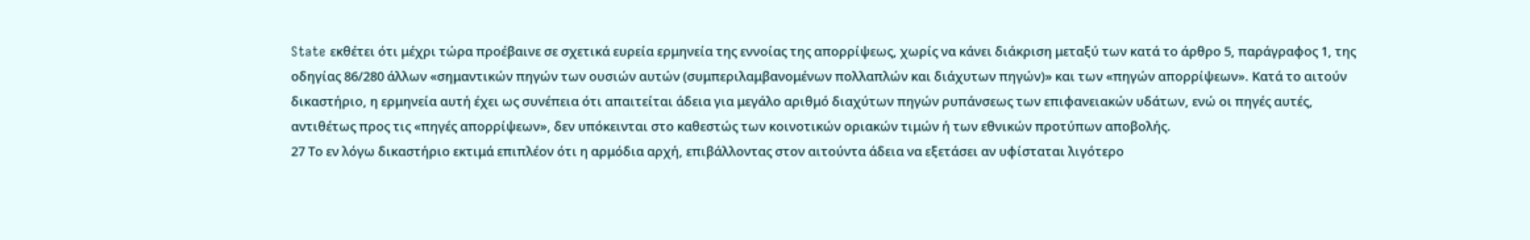State εκθέτει ότι μέχρι τώρα προέβαινε σε σχετικά ευρεία ερμηνεία της εννοίας της απορρίψεως, χωρίς να κάνει διάκριση μεταξύ των κατά το άρθρο 5, παράγραφος 1, της οδηγίας 86/280 άλλων «σημαντικών πηγών των ουσιών αυτών (συμπεριλαμβανομένων πολλαπλών και διάχυτων πηγών)» και των «πηγών απορρίψεων». Κατά το αιτούν δικαστήριο, η ερμηνεία αυτή έχει ως συνέπεια ότι απαιτείται άδεια για μεγάλο αριθμό διαχύτων πηγών ρυπάνσεως των επιφανειακών υδάτων, ενώ οι πηγές αυτές, αντιθέτως προς τις «πηγές απορρίψεων», δεν υπόκεινται στο καθεστώς των κοινοτικών οριακών τιμών ή των εθνικών προτύπων αποβολής.
27 Το εν λόγω δικαστήριο εκτιμά επιπλέον ότι η αρμόδια αρχή, επιβάλλοντας στον αιτούντα άδεια να εξετάσει αν υφίσταται λιγότερο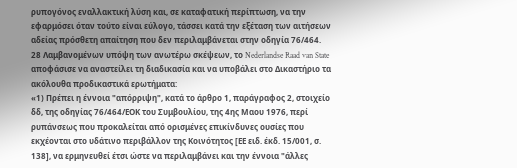ρυπογόνος εναλλακτική λύση και, σε καταφατική περίπτωση, να την εφαρμόσει όταν τούτο είναι εύλογο, τάσσει κατά την εξέταση των αιτήσεων αδείας πρόσθετη απαίτηση που δεν περιλαμβάνεται στην οδηγία 76/464.
28 Λαμβανομένων υπόψη των ανωτέρω σκέψεων, το Nederlandse Raad van State αποφάσισε να αναστείλει τη διαδικασία και να υποβάλει στο Δικαστήριο τα ακόλουθα προδικαστικά ερωτήματα:
«1) Πρέπει η έννοια "απόρριψη", κατά το άρθρο 1, παράγραφος 2, στοιχείο δδ, της οδηγίας 76/464/ΕΟΚ του Συμβουλίου, της 4ης Μαου 1976, περί ρυπάνσεως που προκαλείται από ορισμένες επικίνδυνες ουσίες που εκχέονται στο υδάτινο περιβάλλον της Κοινότητoς [ΕΕ ειδ. έκδ. 15/001, σ. 138], να ερμηνευθεί έτσι ώστε να περιλαμβάνει και την έννοια "άλλες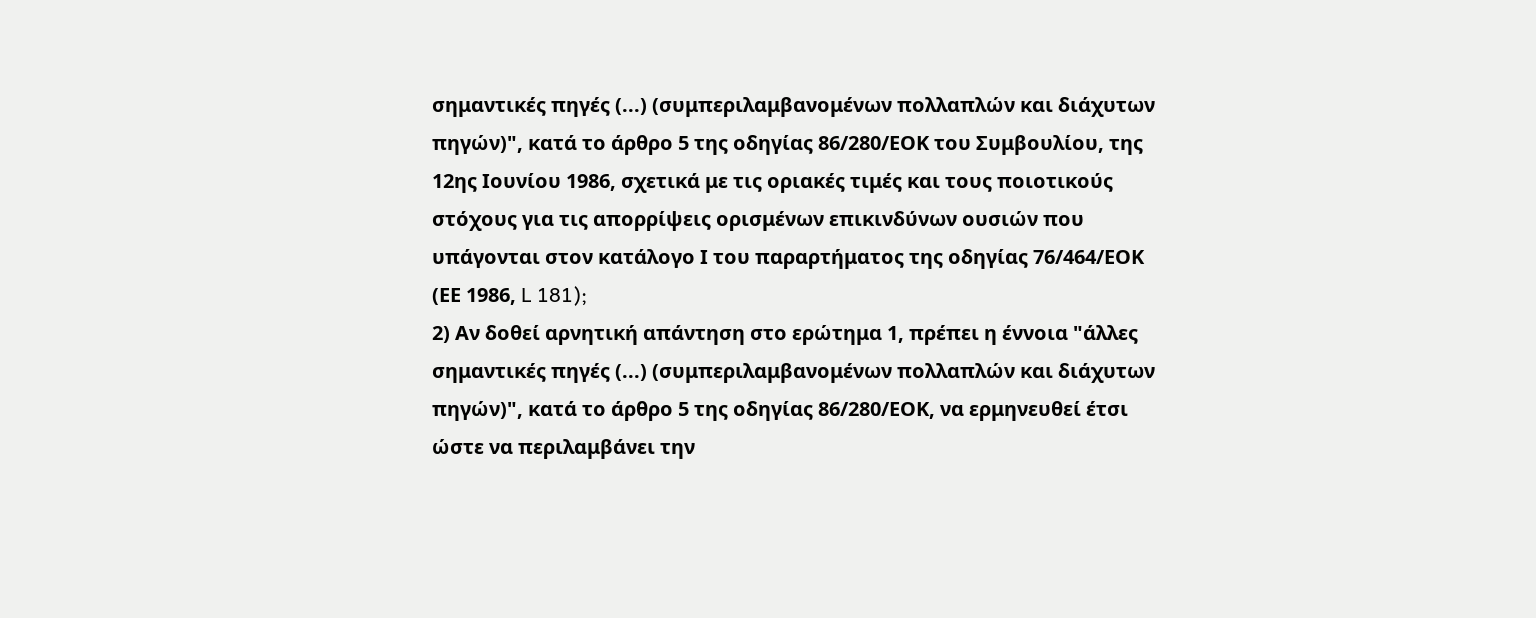σημαντικές πηγές (...) (συμπεριλαμβανομένων πολλαπλών και διάχυτων πηγών)", κατά το άρθρο 5 της οδηγίας 86/280/ΕΟΚ του Συμβουλίου, της 12ης Ιουνίου 1986, σχετικά με τις οριακές τιμές και τους ποιοτικούς στόχους για τις απορρίψεις ορισμένων επικινδύνων ουσιών που υπάγονται στον κατάλογο Ι του παραρτήματος της οδηγίας 76/464/ΕΟΚ (ΕΕ 1986, L 181);
2) Αν δοθεί αρνητική απάντηση στο ερώτημα 1, πρέπει η έννοια "άλλες σημαντικές πηγές (...) (συμπεριλαμβανομένων πολλαπλών και διάχυτων πηγών)", κατά το άρθρο 5 της οδηγίας 86/280/ΕΟΚ, να ερμηνευθεί έτσι ώστε να περιλαμβάνει την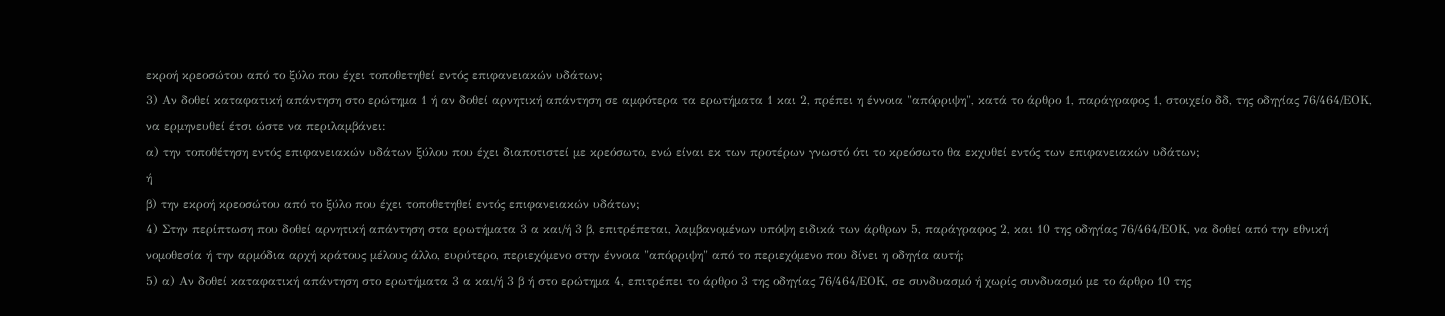εκροή κρεοσώτου από το ξύλο που έχει τοποθετηθεί εντός επιφανειακών υδάτων;
3) Αν δοθεί καταφατική απάντηση στο ερώτημα 1 ή αν δοθεί αρνητική απάντηση σε αμφότερα τα ερωτήματα 1 και 2, πρέπει η έννοια "απόρριψη", κατά το άρθρο 1, παράγραφος 1, στοιχείο δδ, της οδηγίας 76/464/ΕΟΚ, να ερμηνευθεί έτσι ώστε να περιλαμβάνει:
α) την τοποθέτηση εντός επιφανειακών υδάτων ξύλου που έχει διαποτιστεί με κρεόσωτο, ενώ είναι εκ των προτέρων γνωστό ότι το κρεόσωτο θα εκχυθεί εντός των επιφανειακών υδάτων;
ή
β) την εκροή κρεοσώτου από το ξύλο που έχει τοποθετηθεί εντός επιφανειακών υδάτων;
4) Στην περίπτωση που δοθεί αρνητική απάντηση στα ερωτήματα 3 α και/ή 3 β, επιτρέπεται, λαμβανομένων υπόψη ειδικά των άρθρων 5, παράγραφος 2, και 10 της οδηγίας 76/464/ΕΟΚ, να δοθεί από την εθνική νομοθεσία ή την αρμόδια αρχή κράτους μέλους άλλο, ευρύτερο, περιεχόμενο στην έννοια "απόρριψη" από το περιεχόμενο που δίνει η οδηγία αυτή;
5) α) Αν δοθεί καταφατική απάντηση στο ερωτήματα 3 α και/ή 3 β ή στο ερώτημα 4, επιτρέπει το άρθρο 3 της οδηγίας 76/464/ΕΟΚ, σε συνδυασμό ή χωρίς συνδυασμό με το άρθρο 10 της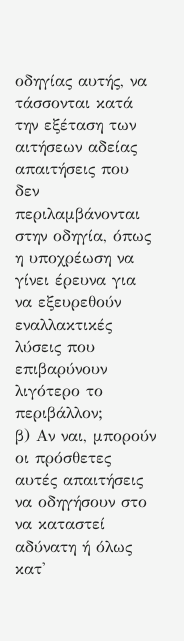οδηγίας αυτής, να τάσσονται κατά την εξέταση των αιτήσεων αδείας απαιτήσεις που δεν περιλαμβάνονται στην οδηγία, όπως η υποχρέωση να γίνει έρευνα για να εξευρεθούν εναλλακτικές λύσεις που επιβαρύνουν λιγότερο το περιβάλλον;
β) Αν ναι, μπορούν οι πρόσθετες αυτές απαιτήσεις να οδηγήσουν στο να καταστεί αδύνατη ή όλως κατ'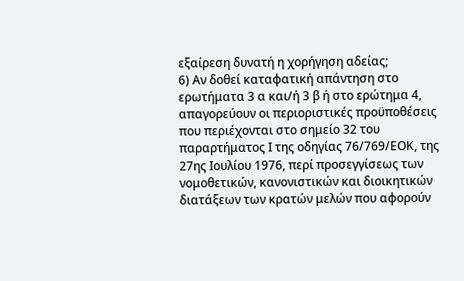εξαίρεση δυνατή η χορήγηση αδείας;
6) Αν δοθεί καταφατική απάντηση στο ερωτήματα 3 α και/ή 3 β ή στο ερώτημα 4, απαγορεύουν οι περιοριστικές προϋποθέσεις που περιέχονται στο σημείο 32 του παραρτήματος Ι της οδηγίας 76/769/ΕΟΚ, της 27ης Ιουλίου 1976, περί προσεγγίσεως των νομοθετικών, κανονιστικών και διοικητικών διατάξεων των κρατών μελών που αφορούν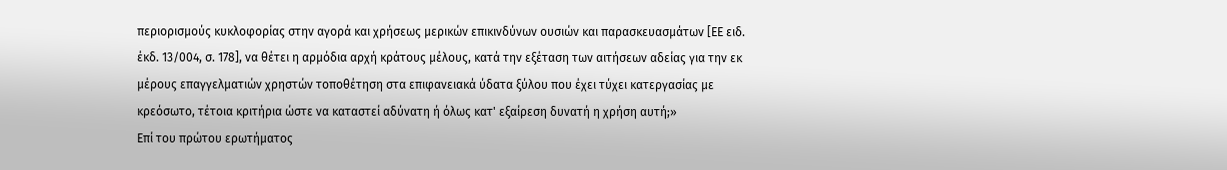περιορισμούς κυκλοφορίας στην αγορά και χρήσεως μερικών επικινδύνων ουσιών και παρασκευασμάτων [ΕΕ ειδ. έκδ. 13/004, σ. 178], να θέτει η αρμόδια αρχή κράτους μέλους, κατά την εξέταση των αιτήσεων αδείας για την εκ μέρους επαγγελματιών χρηστών τοποθέτηση στα επιφανειακά ύδατα ξύλου που έχει τύχει κατεργασίας με κρεόσωτο, τέτοια κριτήρια ώστε να καταστεί αδύνατη ή όλως κατ' εξαίρεση δυνατή η χρήση αυτή;»
Επί του πρώτου ερωτήματος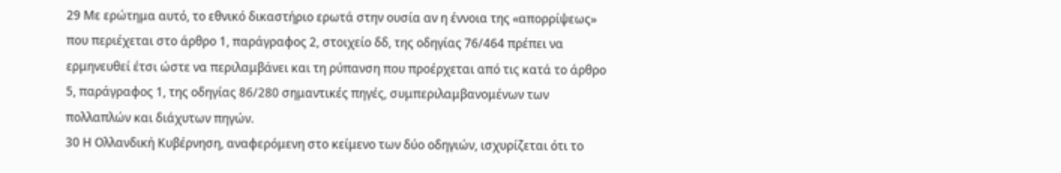29 Με ερώτημα αυτό, το εθνικό δικαστήριο ερωτά στην ουσία αν η έννοια της «απορρίψεως» που περιέχεται στο άρθρο 1, παράγραφος 2, στοιχείο δδ, της οδηγίας 76/464 πρέπει να ερμηνευθεί έτσι ώστε να περιλαμβάνει και τη ρύπανση που προέρχεται από τις κατά το άρθρο 5, παράγραφος 1, της οδηγίας 86/280 σημαντικές πηγές, συμπεριλαμβανομένων των πολλαπλών και διάχυτων πηγών.
30 Η Ολλανδική Κυβέρνηση, αναφερόμενη στο κείμενο των δύο οδηγιών, ισχυρίζεται ότι το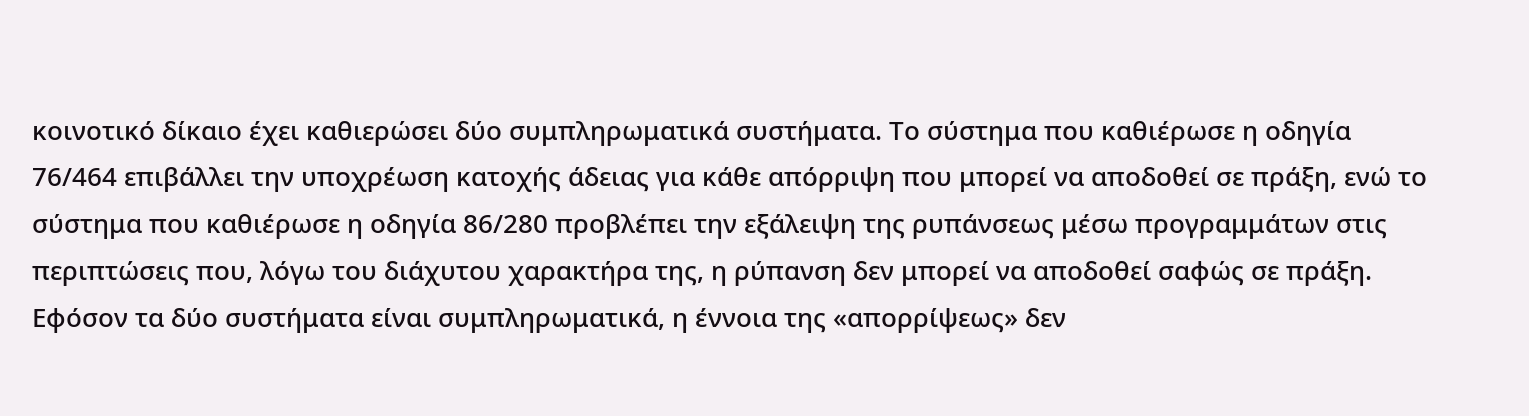κοινοτικό δίκαιο έχει καθιερώσει δύο συμπληρωματικά συστήματα. Το σύστημα που καθιέρωσε η οδηγία 76/464 επιβάλλει την υποχρέωση κατοχής άδειας για κάθε απόρριψη που μπορεί να αποδοθεί σε πράξη, ενώ το σύστημα που καθιέρωσε η οδηγία 86/280 προβλέπει την εξάλειψη της ρυπάνσεως μέσω προγραμμάτων στις περιπτώσεις που, λόγω του διάχυτου χαρακτήρα της, η ρύπανση δεν μπορεί να αποδοθεί σαφώς σε πράξη. Εφόσον τα δύο συστήματα είναι συμπληρωματικά, η έννοια της «απορρίψεως» δεν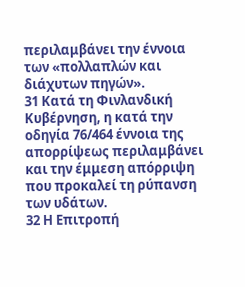περιλαμβάνει την έννοια των «πολλαπλών και διάχυτων πηγών».
31 Κατά τη Φινλανδική Κυβέρνηση, η κατά την οδηγία 76/464 έννοια της απορρίψεως περιλαμβάνει και την έμμεση απόρριψη που προκαλεί τη ρύπανση των υδάτων.
32 Η Επιτροπή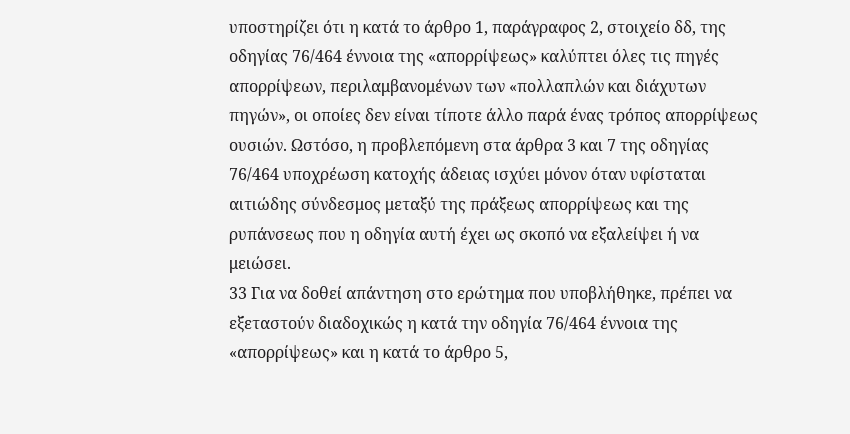υποστηρίζει ότι η κατά το άρθρο 1, παράγραφος 2, στοιχείο δδ, της οδηγίας 76/464 έννοια της «απορρίψεως» καλύπτει όλες τις πηγές απορρίψεων, περιλαμβανομένων των «πολλαπλών και διάχυτων πηγών», οι οποίες δεν είναι τίποτε άλλο παρά ένας τρόπος απορρίψεως ουσιών. Ωστόσο, η προβλεπόμενη στα άρθρα 3 και 7 της οδηγίας 76/464 υποχρέωση κατοχής άδειας ισχύει μόνον όταν υφίσταται αιτιώδης σύνδεσμος μεταξύ της πράξεως απορρίψεως και της ρυπάνσεως που η οδηγία αυτή έχει ως σκοπό να εξαλείψει ή να μειώσει.
33 Για να δοθεί απάντηση στο ερώτημα που υποβλήθηκε, πρέπει να εξεταστούν διαδοχικώς η κατά την οδηγία 76/464 έννοια της «απορρίψεως» και η κατά το άρθρο 5,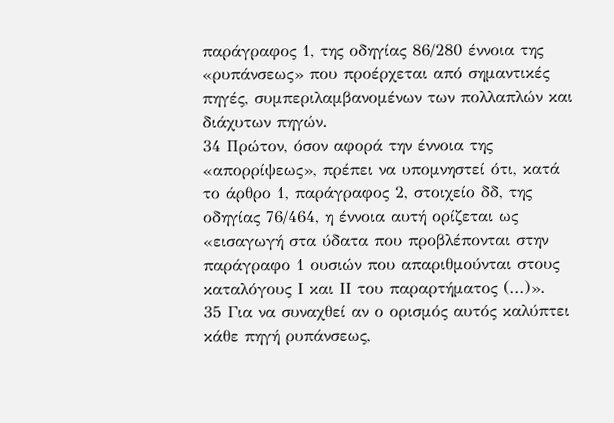παράγραφος 1, της οδηγίας 86/280 έννοια της «ρυπάνσεως» που προέρχεται από σημαντικές πηγές, συμπεριλαμβανομένων των πολλαπλών και διάχυτων πηγών.
34 Πρώτον, όσον αφορά την έννοια της «απορρίψεως», πρέπει να υπομνηστεί ότι, κατά το άρθρο 1, παράγραφος 2, στοιχείο δδ, της οδηγίας 76/464, η έννοια αυτή ορίζεται ως «εισαγωγή στα ύδατα που προβλέπονται στην παράγραφο 1 ουσιών που απαριθμούνται στους καταλόγους Ι και ΙΙ του παραρτήματος (...)».
35 Για να συναχθεί αν ο ορισμός αυτός καλύπτει κάθε πηγή ρυπάνσεως,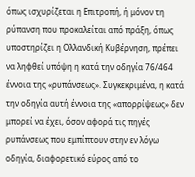όπως ισχυρίζεται η Επιτροπή, ή μόνον τη ρύπανση που προκαλείται από πράξη, όπως υποστηρίζει η Ολλανδική Κυβέρνηση, πρέπει να ληφθεί υπόψη η κατά την οδηγία 76/464 έννοια της «ρυπάνσεως». Συγκεκριμένα, η κατά την οδηγία αυτή έννοια της «απορρίψεως» δεν μπορεί να έχει, όσον αφορά τις πηγές ρυπάνσεως που εμπίπτουν στην εν λόγω οδηγία, διαφορετικό εύρος από το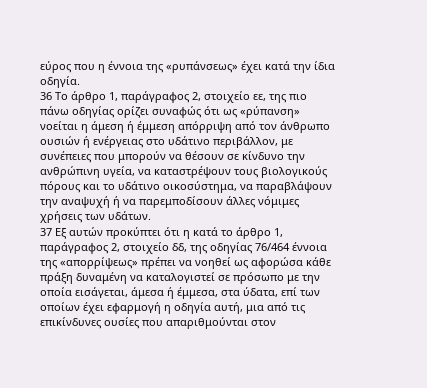εύρος που η έννοια της «ρυπάνσεως» έχει κατά την ίδια οδηγία.
36 Το άρθρο 1, παράγραφος 2, στοιχείο εε, της πιο πάνω οδηγίας ορίζει συναφώς ότι ως «ρύπανση» νοείται η άμεση ή έμμεση απόρριψη από τον άνθρωπο ουσιών ή ενέργειας στο υδάτινο περιβάλλον, με συνέπειες που μπορούν να θέσουν σε κίνδυνο την ανθρώπινη υγεία, να καταστρέψουν τους βιολογικούς πόρους και το υδάτινο οικοσύστημα, να παραβλάψουν την αναψυχή ή να παρεμποδίσουν άλλες νόμιμες χρήσεις των υδάτων.
37 Εξ αυτών προκύπτει ότι η κατά το άρθρο 1, παράγραφος 2, στοιχείο δδ, της οδηγίας 76/464 έννοια της «απορρίψεως» πρέπει να νοηθεί ως αφορώσα κάθε πράξη δυναμένη να καταλογιστεί σε πρόσωπο με την οποία εισάγεται, άμεσα ή έμμεσα, στα ύδατα, επί των οποίων έχει εφαρμογή η οδηγία αυτή, μια από τις επικίνδυνες ουσίες που απαριθμούνται στον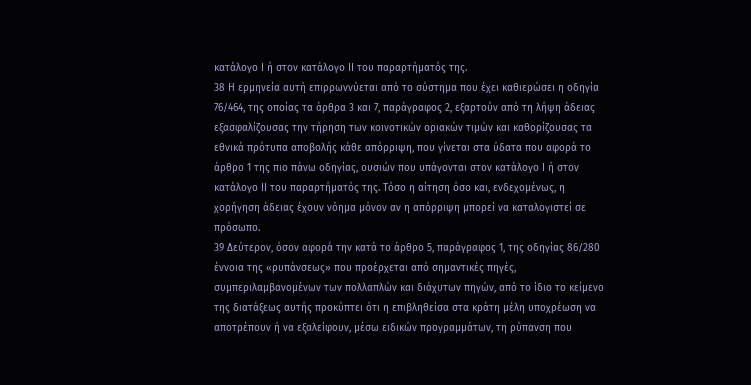κατάλογο Ι ή στον κατάλογο ΙΙ του παραρτήματός της.
38 Η ερμηνεία αυτή επιρρωννύεται από το σύστημα που έχει καθιερώσει η οδηγία 76/464, της οποίας τα άρθρα 3 και 7, παράγραφος 2, εξαρτούν από τη λήψη άδειας εξασφαλίζουσας την τήρηση των κοινοτικών οριακών τιμών και καθορίζουσας τα εθνικά πρότυπα αποβολής κάθε απόρριψη, που γίνεται στα ύδατα που αφορά το άρθρο 1 της πιο πάνω οδηγίας, ουσιών που υπάγονται στον κατάλογο Ι ή στον κατάλογο ΙΙ του παραρτήματός της. Τόσο η αίτηση όσο και, ενδεχομένως, η χορήγηση άδειας έχουν νόημα μόνον αν η απόρριψη μπορεί να καταλογιστεί σε πρόσωπο.
39 Δεύτερον, όσον αφορά την κατά το άρθρο 5, παράγραφος 1, της οδηγίας 86/280 έννοια της «ρυπάνσεως» που προέρχεται από σημαντικές πηγές, συμπεριλαμβανομένων των πολλαπλών και διάχυτων πηγών, από το ίδιο το κείμενο της διατάξεως αυτής προκύπτει ότι η επιβληθείσα στα κράτη μέλη υποχρέωση να αποτρέπουν ή να εξαλείφουν, μέσω ειδικών προγραμμάτων, τη ρύπανση που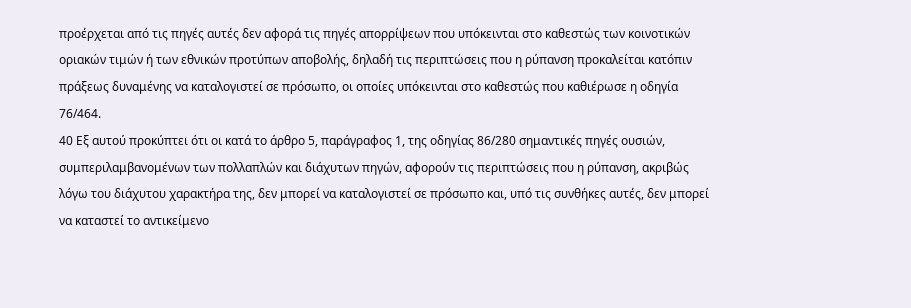προέρχεται από τις πηγές αυτές δεν αφορά τις πηγές απορρίψεων που υπόκεινται στο καθεστώς των κοινοτικών οριακών τιμών ή των εθνικών προτύπων αποβολής, δηλαδή τις περιπτώσεις που η ρύπανση προκαλείται κατόπιν πράξεως δυναμένης να καταλογιστεί σε πρόσωπο, οι οποίες υπόκεινται στο καθεστώς που καθιέρωσε η οδηγία 76/464.
40 Εξ αυτού προκύπτει ότι οι κατά το άρθρο 5, παράγραφος 1, της οδηγίας 86/280 σημαντικές πηγές ουσιών, συμπεριλαμβανομένων των πολλαπλών και διάχυτων πηγών, αφορούν τις περιπτώσεις που η ρύπανση, ακριβώς λόγω του διάχυτου χαρακτήρα της, δεν μπορεί να καταλογιστεί σε πρόσωπο και, υπό τις συνθήκες αυτές, δεν μπορεί να καταστεί το αντικείμενο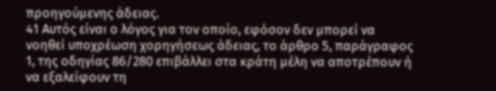προηγούμενης άδειας.
41 Αυτός είναι ο λόγος για τον οποίο, εφόσον δεν μπορεί να νοηθεί υποχρέωση χορηγήσεως άδειας, το άρθρο 5, παράγραφος 1, της οδηγίας 86/280 επιβάλλει στα κράτη μέλη να αποτρέπουν ή να εξαλείφουν τη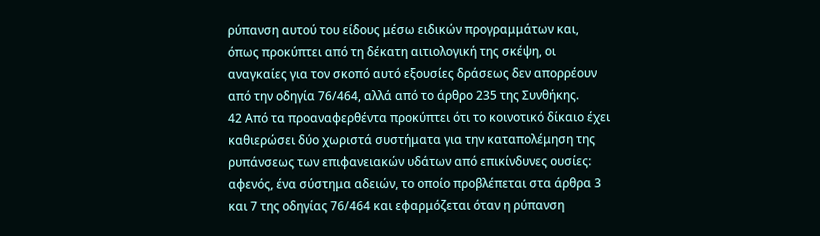ρύπανση αυτού του είδους μέσω ειδικών προγραμμάτων και, όπως προκύπτει από τη δέκατη αιτιολογική της σκέψη, οι αναγκαίες για τον σκοπό αυτό εξουσίες δράσεως δεν απορρέουν από την οδηγία 76/464, αλλά από το άρθρο 235 της Συνθήκης.
42 Από τα προαναφερθέντα προκύπτει ότι το κοινοτικό δίκαιο έχει καθιερώσει δύο χωριστά συστήματα για την καταπολέμηση της ρυπάνσεως των επιφανειακών υδάτων από επικίνδυνες ουσίες: αφενός, ένα σύστημα αδειών, το οποίο προβλέπεται στα άρθρα 3 και 7 της οδηγίας 76/464 και εφαρμόζεται όταν η ρύπανση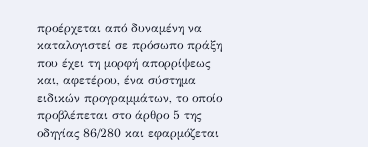προέρχεται από δυναμένη να καταλογιστεί σε πρόσωπο πράξη που έχει τη μορφή απορρίψεως και, αφετέρου, ένα σύστημα ειδικών προγραμμάτων, το οποίο προβλέπεται στο άρθρο 5 της οδηγίας 86/280 και εφαρμόζεται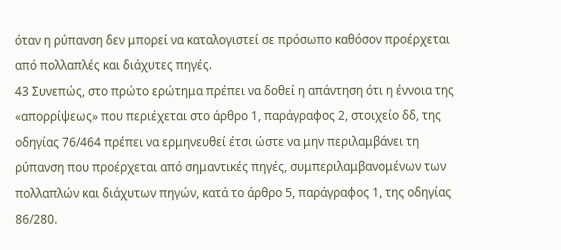όταν η ρύπανση δεν μπορεί να καταλογιστεί σε πρόσωπο καθόσον προέρχεται από πολλαπλές και διάχυτες πηγές.
43 Συνεπώς, στο πρώτο ερώτημα πρέπει να δοθεί η απάντηση ότι η έννοια της «απορρίψεως» που περιέχεται στο άρθρο 1, παράγραφος 2, στοιχείο δδ, της οδηγίας 76/464 πρέπει να ερμηνευθεί έτσι ώστε να μην περιλαμβάνει τη ρύπανση που προέρχεται από σημαντικές πηγές, συμπεριλαμβανομένων των πολλαπλών και διάχυτων πηγών, κατά το άρθρο 5, παράγραφος 1, της οδηγίας 86/280.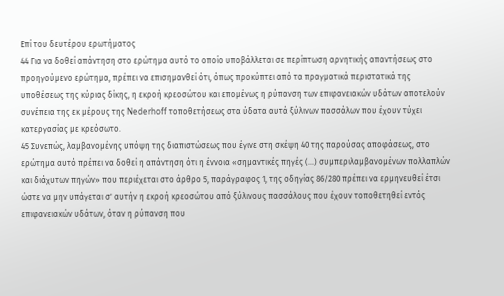Επί του δευτέρου ερωτήματος
44 Για να δοθεί απάντηση στο ερώτημα αυτό το οποίο υποβάλλεται σε περίπτωση αρνητικής απαντήσεως στο προηγούμενο ερώτημα, πρέπει να επισημανθεί ότι, όπως προκύπτει από τα πραγματικά περιστατικά της υποθέσεως της κύριας δίκης, η εκροή κρεοσώτου και επομένως η ρύπανση των επιφανειακών υδάτων αποτελούν συνέπεια της εκ μέρους της Nederhoff τοποθετήσεως στα ύδατα αυτά ξύλινων πασσάλων που έχουν τύχει κατεργασίας με κρεόσωτο.
45 Συνεπώς, λαμβανομένης υπόψη της διαπιστώσεως που έγινε στη σκέψη 40 της παρούσας αποφάσεως, στο ερώτημα αυτό πρέπει να δοθεί η απάντηση ότι η έννοια «σημαντικές πηγές (...) συμπεριλαμβανομένων πολλαπλών και διάχυτων πηγών» που περιέχεται στο άρθρο 5, παράγραφος 1, της οδηγίας 86/280 πρέπει να ερμηνευθεί έτσι ώστε να μην υπάγεται σ' αυτήν η εκροή κρεοσώτου από ξύλινους πασσάλους που έχουν τοποθετηθεί εντός επιφανειακών υδάτων, όταν η ρύπανση που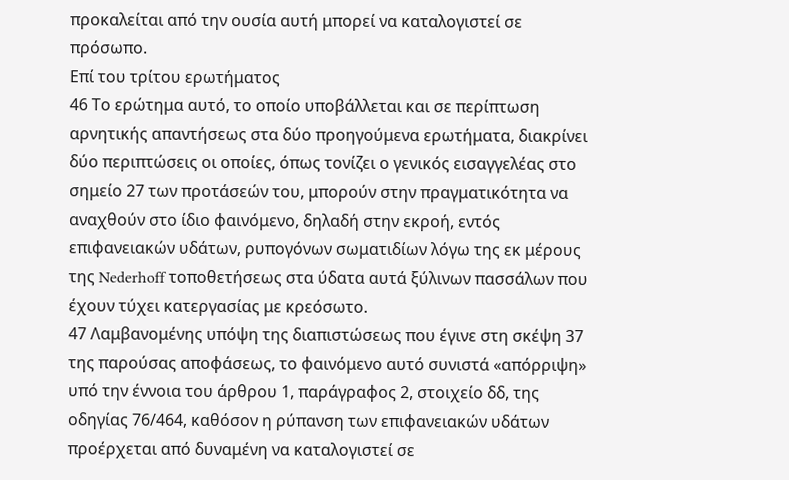προκαλείται από την ουσία αυτή μπορεί να καταλογιστεί σε πρόσωπο.
Επί του τρίτου ερωτήματος
46 Το ερώτημα αυτό, το οποίο υποβάλλεται και σε περίπτωση αρνητικής απαντήσεως στα δύο προηγούμενα ερωτήματα, διακρίνει δύο περιπτώσεις οι οποίες, όπως τονίζει ο γενικός εισαγγελέας στο σημείο 27 των προτάσεών του, μπορούν στην πραγματικότητα να αναχθούν στο ίδιο φαινόμενο, δηλαδή στην εκροή, εντός επιφανειακών υδάτων, ρυπογόνων σωματιδίων λόγω της εκ μέρους της Nederhoff τοποθετήσεως στα ύδατα αυτά ξύλινων πασσάλων που έχουν τύχει κατεργασίας με κρεόσωτο.
47 Λαμβανομένης υπόψη της διαπιστώσεως που έγινε στη σκέψη 37 της παρούσας αποφάσεως, το φαινόμενο αυτό συνιστά «απόρριψη» υπό την έννοια του άρθρου 1, παράγραφος 2, στοιχείο δδ, της οδηγίας 76/464, καθόσον η ρύπανση των επιφανειακών υδάτων προέρχεται από δυναμένη να καταλογιστεί σε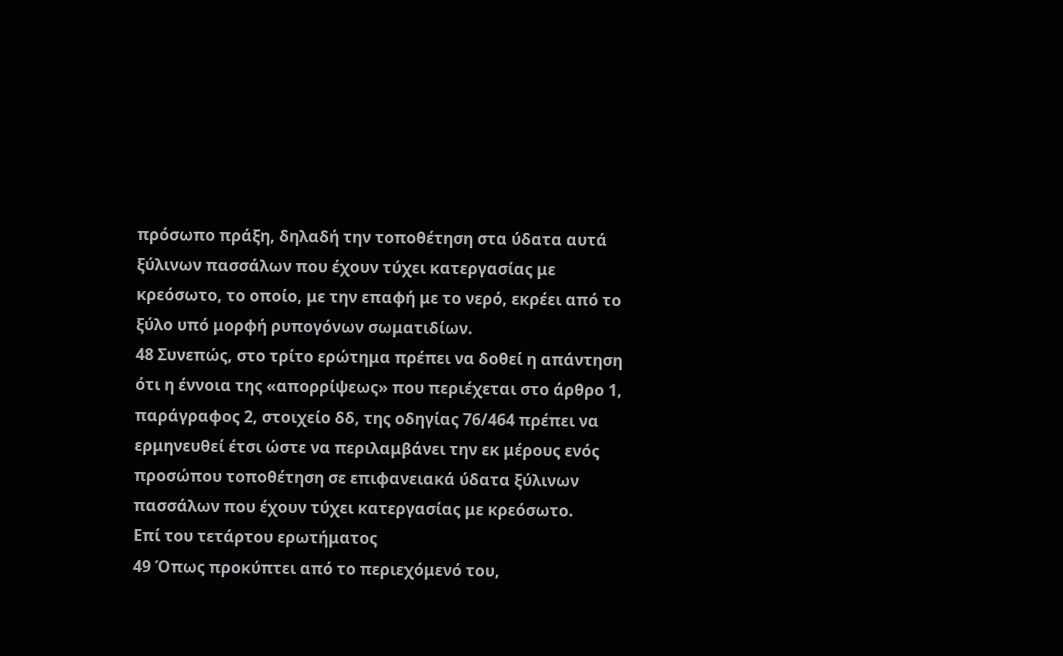πρόσωπο πράξη, δηλαδή την τοποθέτηση στα ύδατα αυτά ξύλινων πασσάλων που έχουν τύχει κατεργασίας με κρεόσωτο, το οποίο, με την επαφή με το νερό, εκρέει από το ξύλο υπό μορφή ρυπογόνων σωματιδίων.
48 Συνεπώς, στο τρίτο ερώτημα πρέπει να δοθεί η απάντηση ότι η έννοια της «απορρίψεως» που περιέχεται στο άρθρο 1, παράγραφος 2, στοιχείο δδ, της οδηγίας 76/464 πρέπει να ερμηνευθεί έτσι ώστε να περιλαμβάνει την εκ μέρους ενός προσώπου τοποθέτηση σε επιφανειακά ύδατα ξύλινων πασσάλων που έχουν τύχει κατεργασίας με κρεόσωτο.
Επί του τετάρτου ερωτήματος
49 Όπως προκύπτει από το περιεχόμενό του,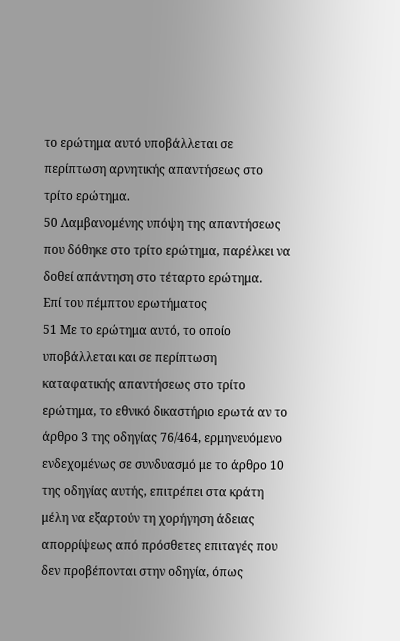το ερώτημα αυτό υποβάλλεται σε περίπτωση αρνητικής απαντήσεως στο τρίτο ερώτημα.
50 Λαμβανομένης υπόψη της απαντήσεως που δόθηκε στο τρίτο ερώτημα, παρέλκει να δοθεί απάντηση στο τέταρτο ερώτημα.
Επί του πέμπτου ερωτήματος
51 Με το ερώτημα αυτό, το οποίο υποβάλλεται και σε περίπτωση καταφατικής απαντήσεως στο τρίτο ερώτημα, το εθνικό δικαστήριο ερωτά αν το άρθρο 3 της οδηγίας 76/464, ερμηνευόμενο ενδεχομένως σε συνδυασμό με το άρθρο 10 της οδηγίας αυτής, επιτρέπει στα κράτη μέλη να εξαρτούν τη χορήγηση άδειας απορρίψεως από πρόσθετες επιταγές που δεν προβέπονται στην οδηγία, όπως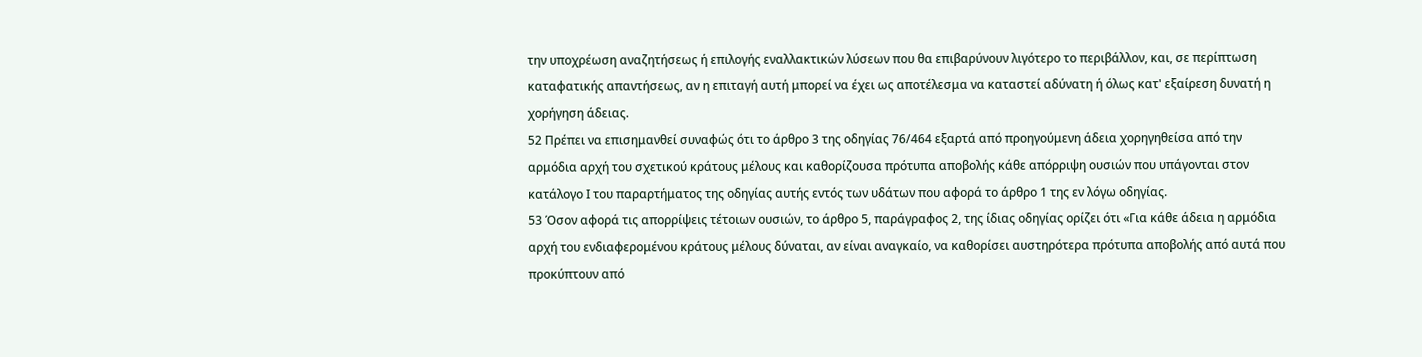την υποχρέωση αναζητήσεως ή επιλογής εναλλακτικών λύσεων που θα επιβαρύνουν λιγότερο το περιβάλλον, και, σε περίπτωση καταφατικής απαντήσεως, αν η επιταγή αυτή μπορεί να έχει ως αποτέλεσμα να καταστεί αδύνατη ή όλως κατ' εξαίρεση δυνατή η χορήγηση άδειας.
52 Πρέπει να επισημανθεί συναφώς ότι το άρθρο 3 της οδηγίας 76/464 εξαρτά από προηγούμενη άδεια χορηγηθείσα από την αρμόδια αρχή του σχετικού κράτους μέλους και καθορίζουσα πρότυπα αποβολής κάθε απόρριψη ουσιών που υπάγονται στον κατάλογο Ι του παραρτήματος της οδηγίας αυτής εντός των υδάτων που αφορά το άρθρο 1 της εν λόγω οδηγίας.
53 Όσον αφορά τις απορρίψεις τέτοιων ουσιών, το άρθρο 5, παράγραφος 2, της ίδιας οδηγίας ορίζει ότι «Για κάθε άδεια η αρμόδια αρχή του ενδιαφερομένου κράτους μέλους δύναται, αν είναι αναγκαίο, να καθορίσει αυστηρότερα πρότυπα αποβολής από αυτά που προκύπτουν από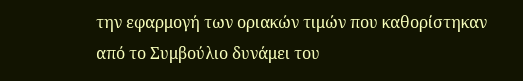την εφαρμογή των οριακών τιμών που καθορίστηκαν από το Συμβούλιο δυνάμει του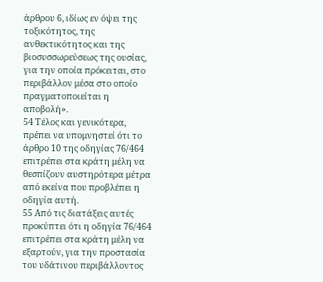άρθρου 6, ιδίως εν όψει της τοξικότητος, της ανθεκτικότητος και της βιοσυσσωρεύσεως της ουσίας, για την οποία πρόκειται, στο περιβάλλον μέσα στο οποίο πραγματοποιείται η αποβολή».
54 Τέλος και γενικότερα, πρέπει να υπομνηστεί ότι το άρθρο 10 της οδηγίας 76/464 επιτρέπει στα κράτη μέλη να θεσπίζουν αυστηρότερα μέτρα από εκείνα που προβλέπει η οδηγία αυτή.
55 Από τις διατάξεις αυτές προκύπτει ότι η οδηγία 76/464 επιτρέπει στα κράτη μέλη να εξαρτούν, για την προστασία του υδάτινου περιβάλλοντος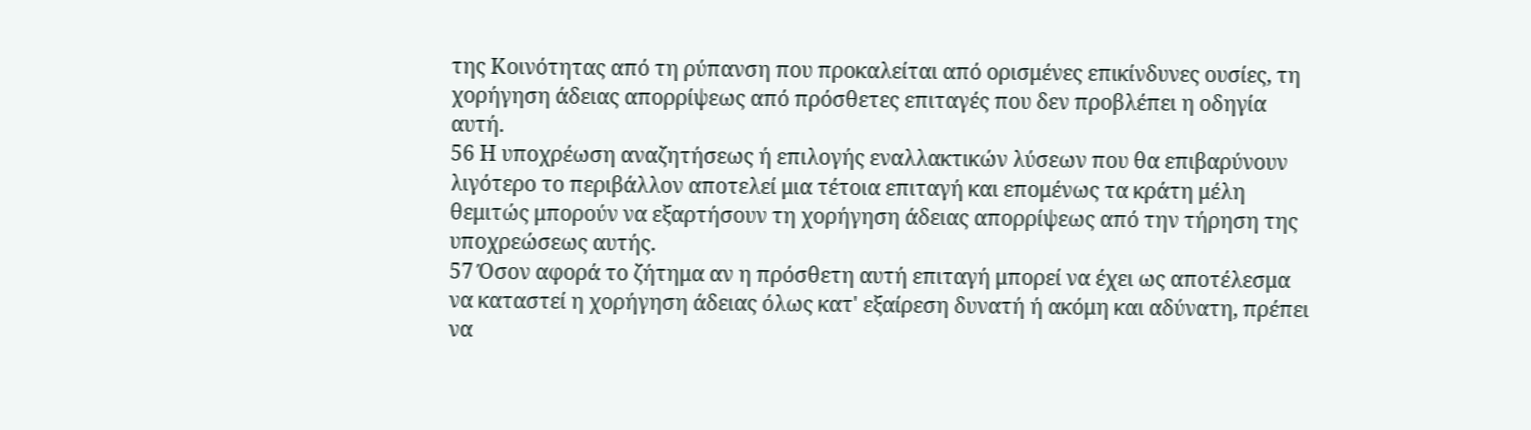της Κοινότητας από τη ρύπανση που προκαλείται από ορισμένες επικίνδυνες ουσίες, τη χορήγηση άδειας απορρίψεως από πρόσθετες επιταγές που δεν προβλέπει η οδηγία αυτή.
56 Η υποχρέωση αναζητήσεως ή επιλογής εναλλακτικών λύσεων που θα επιβαρύνουν λιγότερο το περιβάλλον αποτελεί μια τέτοια επιταγή και επομένως τα κράτη μέλη θεμιτώς μπορούν να εξαρτήσουν τη χορήγηση άδειας απορρίψεως από την τήρηση της υποχρεώσεως αυτής.
57 Όσον αφορά το ζήτημα αν η πρόσθετη αυτή επιταγή μπορεί να έχει ως αποτέλεσμα να καταστεί η χορήγηση άδειας όλως κατ' εξαίρεση δυνατή ή ακόμη και αδύνατη, πρέπει να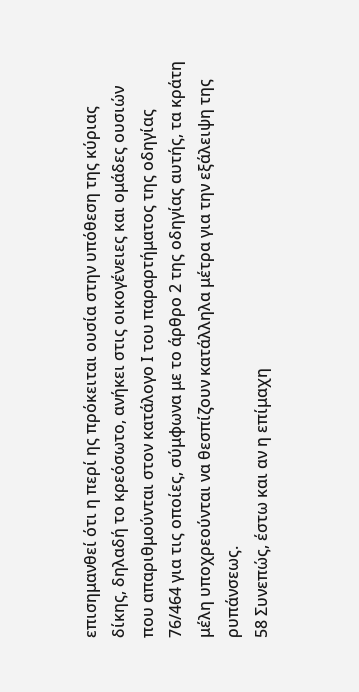επισημανθεί ότι η περί ης πρόκειται ουσία στην υπόθεση της κύριας δίκης, δηλαδή το κρεόσωτο, ανήκει στις οικογένειες και ομάδες ουσιών που απαριθμούνται στον κατάλογο Ι του παραρτήματος της οδηγίας 76/464 για τις οποίες, σύμφωνα με το άρθρο 2 της οδηγίας αυτής, τα κράτη μέλη υποχρεούνται να θεσπίζουν κατάλληλα μέτρα για την εξάλειψη της ρυπάνσεως.
58 Συνεπώς, έστω και αν η επίμαχη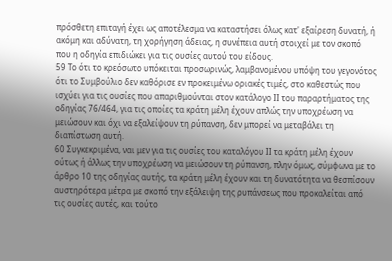πρόσθετη επιταγή έχει ως αποτέλεσμα να καταστήσει όλως κατ' εξαίρεση δυνατή, ή ακόμη και αδύνατη, τη χορήγηση άδειας, η συνέπεια αυτή στοιχεί με τον σκοπό που η οδηγία επιδιώκει για τις ουσίες αυτού του είδους.
59 Το ότι το κρεόσωτο υπόκειται προσωρινώς, λαμβανομένου υπόψη του γεγονότος ότι το Συμβούλιο δεν καθόρισε εν προκειμένω οριακές τιμές, στο καθεστώς που ισχύει για τις ουσίες που απαριθμούνται στον κατάλογο ΙΙ του παραρτήματος της οδηγίας 76/464, για τις οποίες τα κράτη μέλη έχουν απλώς την υποχρέωση να μειώσουν και όχι να εξαλείψουν τη ρύπανση, δεν μπορεί να μεταβάλει τη διαπίστωση αυτή.
60 Συγκεκριμένα, ναι μεν για τις ουσίες του καταλόγου ΙΙ τα κράτη μέλη έχουν ούτως ή άλλως την υποχρέωση να μειώσουν τη ρύπανση, πλην όμως, σύμφωνα με το άρθρο 10 της οδηγίας αυτής, τα κράτη μέλη έχουν και τη δυνατότητα να θεσπίσουν αυστηρότερα μέτρα με σκοπό την εξάλειψη της ρυπάνσεως που προκαλείται από τις ουσίες αυτές, και τούτο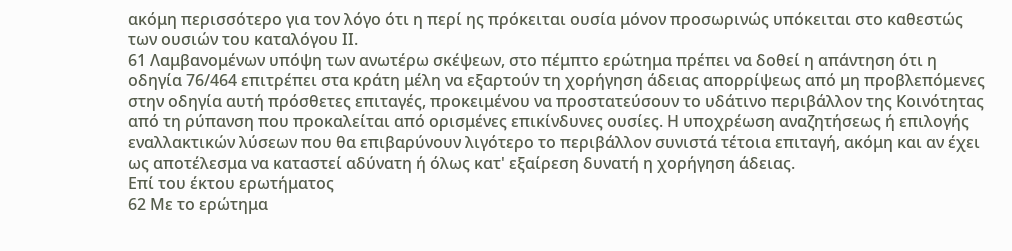ακόμη περισσότερο για τον λόγο ότι η περί ης πρόκειται ουσία μόνον προσωρινώς υπόκειται στο καθεστώς των ουσιών του καταλόγου ΙΙ.
61 Λαμβανομένων υπόψη των ανωτέρω σκέψεων, στο πέμπτο ερώτημα πρέπει να δοθεί η απάντηση ότι η οδηγία 76/464 επιτρέπει στα κράτη μέλη να εξαρτούν τη χορήγηση άδειας απορρίψεως από μη προβλεπόμενες στην οδηγία αυτή πρόσθετες επιταγές, προκειμένου να προστατεύσουν το υδάτινο περιβάλλον της Κοινότητας από τη ρύπανση που προκαλείται από ορισμένες επικίνδυνες ουσίες. Η υποχρέωση αναζητήσεως ή επιλογής εναλλακτικών λύσεων που θα επιβαρύνουν λιγότερο το περιβάλλον συνιστά τέτοια επιταγή, ακόμη και αν έχει ως αποτέλεσμα να καταστεί αδύνατη ή όλως κατ' εξαίρεση δυνατή η χορήγηση άδειας.
Επί του έκτου ερωτήματος
62 Με το ερώτημα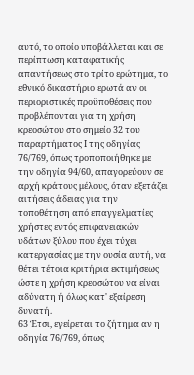αυτό, το οποίο υποβάλλεται και σε περίπτωση καταφατικής απαντήσεως στο τρίτο ερώτημα, το εθνικό δικαστήριο ερωτά αν οι περιοριστικές προϋποθέσεις που προβλέπονται για τη χρήση κρεοσώτου στο σημείο 32 του παραρτήματος Ι της οδηγίας 76/769, όπως τροποποιήθηκε με την οδηγία 94/60, απαγορεύουν σε αρχή κράτους μέλους, όταν εξετάζει αιτήσεις άδειας για την τοποθέτηση από επαγγελματίες χρήστες εντός επιφανειακών υδάτων ξύλου που έχει τύχει κατεργασίας με την ουσία αυτή, να θέτει τέτοια κριτήρια εκτιμήσεως ώστε η χρήση κρεοσώτου να είναι αδύνατη ή όλως κατ' εξαίρεση δυνατή.
63 Έτσι, εγείρεται το ζήτημα αν η οδηγία 76/769, όπως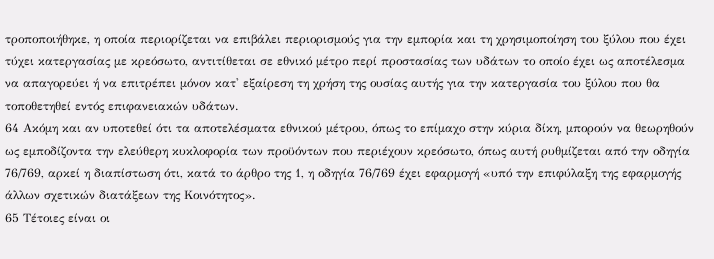τροποποιήθηκε, η οποία περιορίζεται να επιβάλει περιορισμούς για την εμπορία και τη χρησιμοποίηση του ξύλου που έχει τύχει κατεργασίας με κρεόσωτο, αντιτίθεται σε εθνικό μέτρο περί προστασίας των υδάτων το οποίο έχει ως αποτέλεσμα να απαγορεύει ή να επιτρέπει μόνον κατ' εξαίρεση τη χρήση της ουσίας αυτής για την κατεργασία του ξύλου που θα τοποθετηθεί εντός επιφανειακών υδάτων.
64 Ακόμη και αν υποτεθεί ότι τα αποτελέσματα εθνικού μέτρου, όπως το επίμαχο στην κύρια δίκη, μπορούν να θεωρηθούν ως εμποδίζοντα την ελεύθερη κυκλοφορία των προϋόντων που περιέχουν κρεόσωτο, όπως αυτή ρυθμίζεται από την οδηγία 76/769, αρκεί η διαπίστωση ότι, κατά το άρθρο της 1, η οδηγία 76/769 έχει εφαρμογή «υπό την επιφύλαξη της εφαρμογής άλλων σχετικών διατάξεων της Κοινότητος».
65 Τέτοιες είναι οι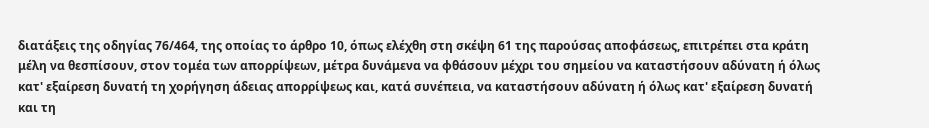διατάξεις της οδηγίας 76/464, της οποίας το άρθρο 10, όπως ελέχθη στη σκέψη 61 της παρούσας αποφάσεως, επιτρέπει στα κράτη μέλη να θεσπίσουν, στον τομέα των απορρίψεων, μέτρα δυνάμενα να φθάσουν μέχρι του σημείου να καταστήσουν αδύνατη ή όλως κατ' εξαίρεση δυνατή τη χορήγηση άδειας απορρίψεως και, κατά συνέπεια, να καταστήσουν αδύνατη ή όλως κατ' εξαίρεση δυνατή και τη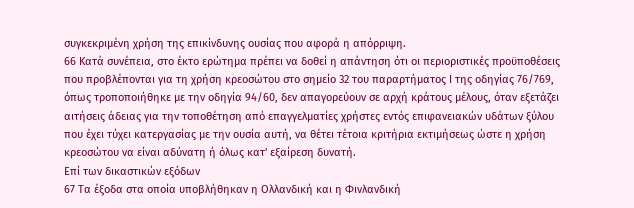συγκεκριμένη χρήση της επικίνδυνης ουσίας που αφορά η απόρριψη.
66 Κατά συνέπεια, στο έκτο ερώτημα πρέπει να δοθεί η απάντηση ότι οι περιοριστικές προϋποθέσεις που προβλέπονται για τη χρήση κρεοσώτου στο σημείο 32 του παραρτήματος Ι της οδηγίας 76/769, όπως τροποποιήθηκε με την οδηγία 94/60, δεν απαγορεύουν σε αρχή κράτους μέλους, όταν εξετάζει αιτήσεις άδειας για την τοποθέτηση από επαγγελματίες χρήστες εντός επιφανειακών υδάτων ξύλου που έχει τύχει κατεργασίας με την ουσία αυτή, να θέτει τέτοια κριτήρια εκτιμήσεως ώστε η χρήση κρεοσώτου να είναι αδύνατη ή όλως κατ' εξαίρεση δυνατή.
Επί των δικαστικών εξόδων
67 Τα έξοδα στα οποία υποβλήθηκαν η Ολλανδική και η Φινλανδική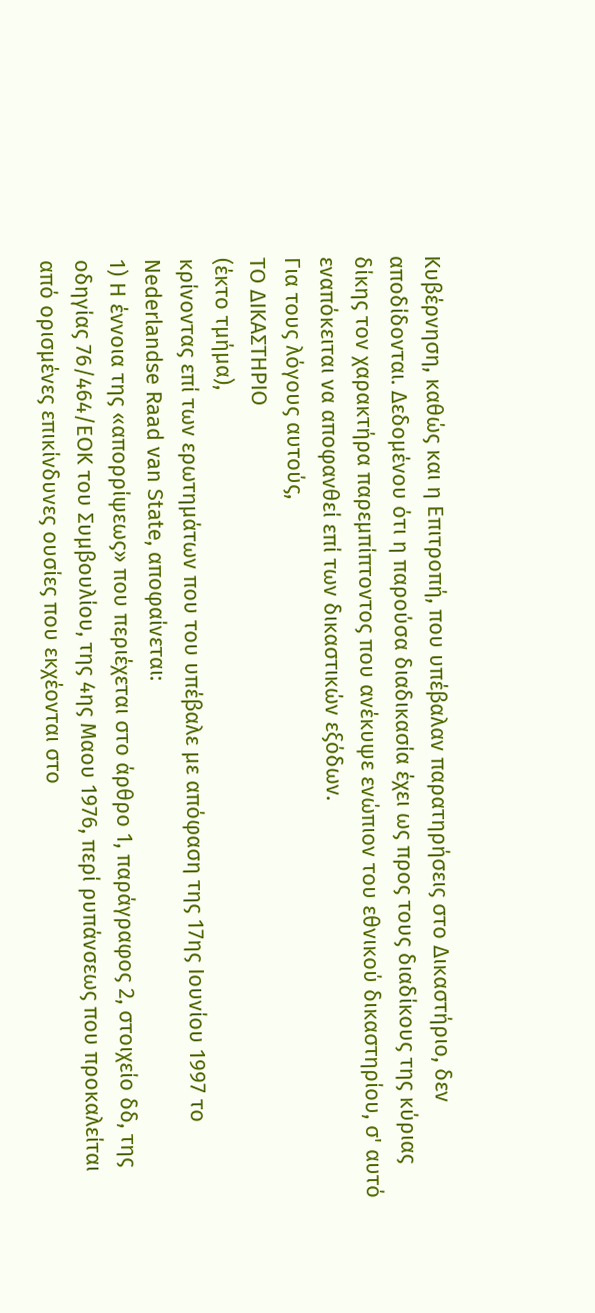Κυβέρνηση, καθώς και η Επιτροπή, που υπέβαλαν παρατηρήσεις στο Δικαστήριο, δεν αποδίδονται. Δεδομένου ότι η παρούσα διαδικασία έχει ως προς τους διαδίκους της κύριας δίκης τον χαρακτήρα παρεμπίπτοντος που ανέκυψε ενώπιον του εθνικού δικαστηρίου, σ' αυτό εναπόκειται να αποφανθεί επί των δικαστικών εξόδων.
Για τους λόγους αυτούς,
ΤΟ ΔΙΚΑΣΤΗΡΙΟ
(έκτο τμήμα),
κρίνοντας επί των ερωτημάτων που του υπέβαλε με απόφαση της 17ης Ιουνίου 1997 το Nederlandse Raad van State, αποφαίνεται:
1) Η έννοια της «απορρίψεως» που περιέχεται στο άρθρο 1, παράγραφος 2, στοιχείο δδ, της οδηγίας 76/464/ΕΟΚ του Συμβουλίου, της 4ης Μαου 1976, περί ρυπάνσεως που προκαλείται από ορισμένες επικίνδυνες ουσίες που εκχέονται στο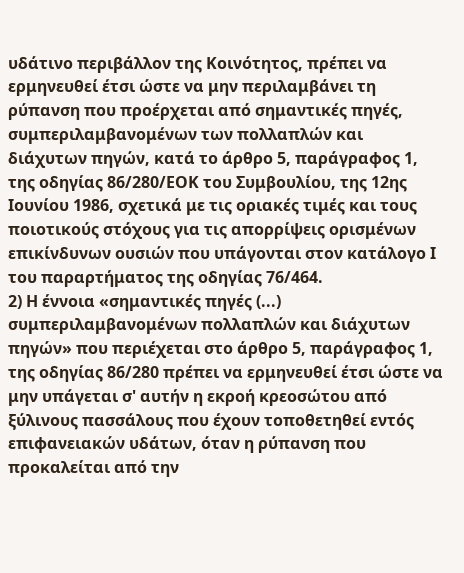υδάτινο περιβάλλον της Κοινότητος, πρέπει να ερμηνευθεί έτσι ώστε να μην περιλαμβάνει τη ρύπανση που προέρχεται από σημαντικές πηγές, συμπεριλαμβανομένων των πολλαπλών και διάχυτων πηγών, κατά το άρθρο 5, παράγραφος 1, της οδηγίας 86/280/ΕΟΚ του Συμβουλίου, της 12ης Ιουνίου 1986, σχετικά με τις οριακές τιμές και τους ποιοτικούς στόχους για τις απορρίψεις ορισμένων επικίνδυνων ουσιών που υπάγονται στον κατάλογο Ι του παραρτήματος της οδηγίας 76/464.
2) Η έννοια «σημαντικές πηγές (...) συμπεριλαμβανομένων πολλαπλών και διάχυτων πηγών» που περιέχεται στο άρθρο 5, παράγραφος 1, της οδηγίας 86/280 πρέπει να ερμηνευθεί έτσι ώστε να μην υπάγεται σ' αυτήν η εκροή κρεοσώτου από ξύλινους πασσάλους που έχουν τοποθετηθεί εντός επιφανειακών υδάτων, όταν η ρύπανση που προκαλείται από την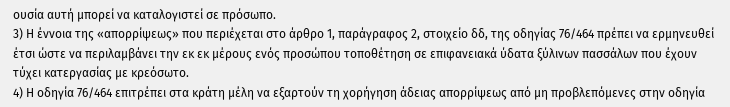ουσία αυτή μπορεί να καταλογιστεί σε πρόσωπο.
3) Η έννοια της «απορρίψεως» που περιέχεται στο άρθρο 1, παράγραφος 2, στοιχείο δδ, της οδηγίας 76/464 πρέπει να ερμηνευθεί έτσι ώστε να περιλαμβάνει την εκ εκ μέρους ενός προσώπου τοποθέτηση σε επιφανειακά ύδατα ξύλινων πασσάλων που έχουν τύχει κατεργασίας με κρεόσωτο.
4) Η οδηγία 76/464 επιτρέπει στα κράτη μέλη να εξαρτούν τη χορήγηση άδειας απορρίψεως από μη προβλεπόμενες στην οδηγία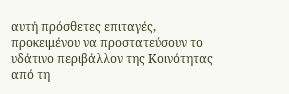αυτή πρόσθετες επιταγές, προκειμένου να προστατεύσουν το υδάτινο περιβάλλον της Κοινότητας από τη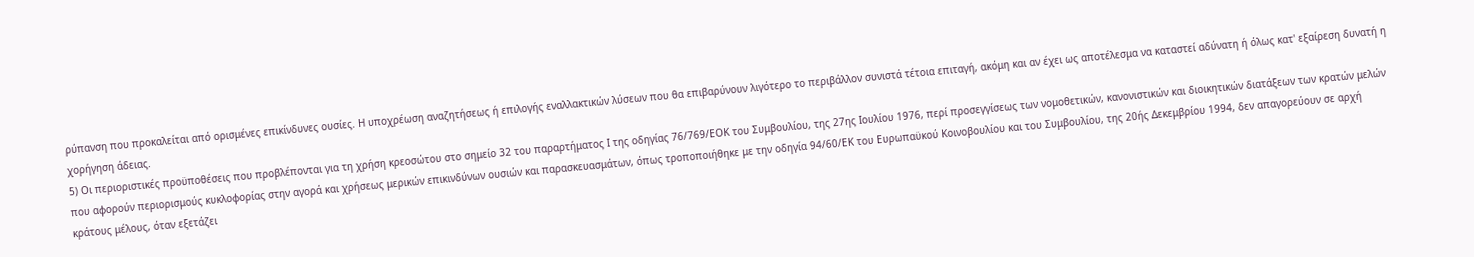ρύπανση που προκαλείται από ορισμένες επικίνδυνες ουσίες. Η υποχρέωση αναζητήσεως ή επιλογής εναλλακτικών λύσεων που θα επιβαρύνουν λιγότερο το περιβάλλον συνιστά τέτοια επιταγή, ακόμη και αν έχει ως αποτέλεσμα να καταστεί αδύνατη ή όλως κατ' εξαίρεση δυνατή η χορήγηση άδειας.
5) Οι περιοριστικές προϋποθέσεις που προβλέπονται για τη χρήση κρεοσώτου στο σημείο 32 του παραρτήματος Ι της οδηγίας 76/769/ΕΟΚ του Συμβουλίου, της 27ης Ιουλίου 1976, περί προσεγγίσεως των νομοθετικών, κανονιστικών και διοικητικών διατάξεων των κρατών μελών που αφορούν περιορισμούς κυκλοφορίας στην αγορά και χρήσεως μερικών επικινδύνων ουσιών και παρασκευασμάτων, όπως τροποποιήθηκε με την οδηγία 94/60/ΕΚ του Ευρωπαϋκού Κοινοβουλίου και του Συμβουλίου, της 20ής Δεκεμβρίου 1994, δεν απαγορεύουν σε αρχή κράτους μέλους, όταν εξετάζει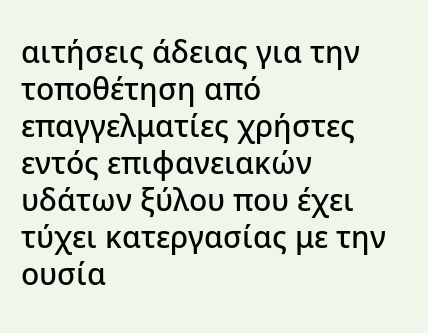αιτήσεις άδειας για την τοποθέτηση από επαγγελματίες χρήστες εντός επιφανειακών υδάτων ξύλου που έχει τύχει κατεργασίας με την ουσία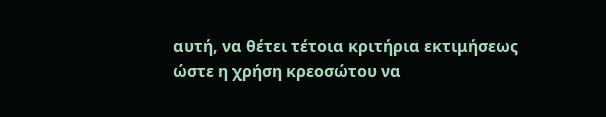αυτή, να θέτει τέτοια κριτήρια εκτιμήσεως ώστε η χρήση κρεοσώτου να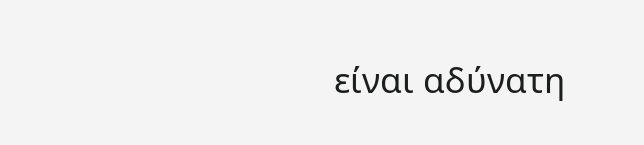είναι αδύνατη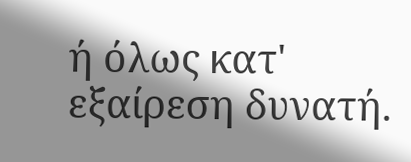ή όλως κατ' εξαίρεση δυνατή.